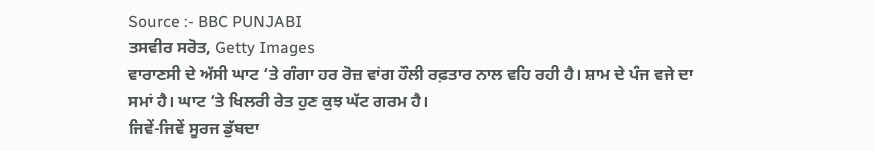Source :- BBC PUNJABI
ਤਸਵੀਰ ਸਰੋਤ, Getty Images
ਵਾਰਾਣਸੀ ਦੇ ਅੱਸੀ ਘਾਟ ‘ਤੇ ਗੰਗਾ ਹਰ ਰੋਜ਼ ਵਾਂਗ ਹੌਲੀ ਰਫ਼ਤਾਰ ਨਾਲ ਵਹਿ ਰਹੀ ਹੈ। ਸ਼ਾਮ ਦੇ ਪੰਜ ਵਜੇ ਦਾ ਸਮਾਂ ਹੈ। ਘਾਟ ‘ਤੇ ਖਿਲਰੀ ਰੇਤ ਹੁਣ ਕੁਝ ਘੱਟ ਗਰਮ ਹੈ।
ਜਿਵੇਂ-ਜਿਵੇਂ ਸੂਰਜ ਡੁੱਬਦਾ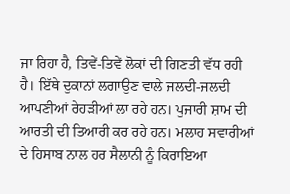ਜਾ ਰਿਹਾ ਹੈ, ਤਿਵੇਂ-ਤਿਵੇਂ ਲੋਕਾਂ ਦੀ ਗਿਣਤੀ ਵੱਧ ਰਹੀ ਹੈ। ਇੱਥੇ ਦੁਕਾਨਾਂ ਲਗਾਉਣ ਵਾਲੇ ਜਲਦੀ-ਜਲਦੀ ਆਪਣੀਆਂ ਰੇਹੜੀਆਂ ਲਾ ਰਹੇ ਹਨ। ਪੁਜਾਰੀ ਸ਼ਾਮ ਦੀ ਆਰਤੀ ਦੀ ਤਿਆਰੀ ਕਰ ਰਹੇ ਹਨ। ਮਲਾਹ ਸਵਾਰੀਆਂ ਦੇ ਹਿਸਾਬ ਨਾਲ ਹਰ ਸੈਲਾਨੀ ਨੂੰ ਕਿਰਾਇਆ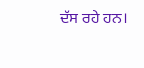ਦੱਸ ਰਹੇ ਹਨ।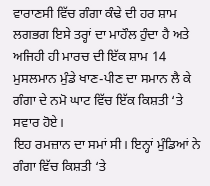ਵਾਰਾਣਸੀ ਵਿੱਚ ਗੰਗਾ ਕੰਢੇ ਦੀ ਹਰ ਸ਼ਾਮ ਲਗਭਗ ਇਸੇ ਤਰ੍ਹਾਂ ਦਾ ਮਾਹੌਲ ਹੁੰਦਾ ਹੈ ਅਤੇ ਅਜਿਹੀ ਹੀ ਮਾਰਚ ਦੀ ਇੱਕ ਸ਼ਾਮ 14 ਮੁਸਲਮਾਨ ਮੁੰਡੇ ਖਾਣ-ਪੀਣ ਦਾ ਸਮਾਨ ਲੈ ਕੇ ਗੰਗਾ ਦੇ ਨਮੋ ਘਾਟ ਵਿੱਚ ਇੱਕ ਕਿਸ਼ਤੀ ‘ਤੇ ਸਵਾਰ ਹੋਏ।
ਇਹ ਰਮਜ਼ਾਨ ਦਾ ਸਮਾਂ ਸੀ। ਇਨ੍ਹਾਂ ਮੁੰਡਿਆਂ ਨੇ ਗੰਗਾ ਵਿੱਚ ਕਿਸ਼ਤੀ ‘ਤੇ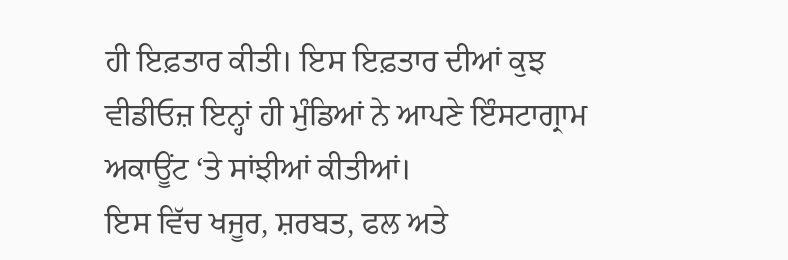ਹੀ ਇਫ਼ਤਾਰ ਕੀਤੀ। ਇਸ ਇਫ਼ਤਾਰ ਦੀਆਂ ਕੁਝ ਵੀਡੀਓਜ਼ ਇਨ੍ਹਾਂ ਹੀ ਮੁੰਡਿਆਂ ਨੇ ਆਪਣੇ ਇੰਸਟਾਗ੍ਰਾਮ ਅਕਾਊਂਟ ‘ਤੇ ਸਾਂਝੀਆਂ ਕੀਤੀਆਂ।
ਇਸ ਵਿੱਚ ਖਜੂਰ, ਸ਼ਰਬਤ, ਫਲ ਅਤੇ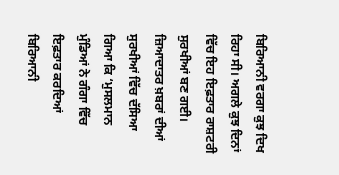ਬਿਰਿਆਨੀ ਵਰਗਾ ਕੁਝ ਦਿਖ ਰਿਹਾ ਸੀ। ਅਗਲੇ ਕੁਝ ਦਿਨਾਂ ਵਿੱਚ ਇਹ ਇਫ਼ਤਾਰ ਰਾਸ਼ਟਰੀ ਸੁਰਖੀਆਂ ਬਣ ਗਈ।
ਜ਼ਿਆਦਾਤਰ ਖ਼ਬਰਾਂ ਦੀਆਂ ਸੁਰਖੀਆਂ ਵਿੱਚ ਦੱਸਿਆ ਗਿਆ ਕਿ ‘ਮੁਸਲਮਾਨ ਮੁੰਡਿਆਂ ਨੇ ਗੰਗਾ ਵਿੱਚ ਇਫ਼ਤਾਰ ਕਰਦਿਆਂ ਬਿਰਿਆਨੀ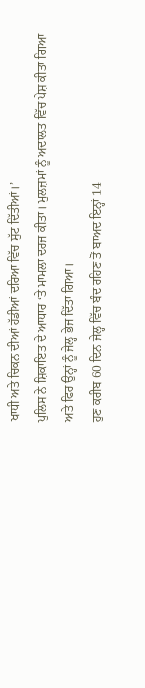ਖਾਧੀ ਅਤੇ ਚਿਕਨ ਦੀਆਂ ਹੱਡੀਆਂ ਦਰਿਆ ਵਿੱਚ ਸੁੱਟ ਦਿੱਤੀਆਂ।’
ਪੁਲਿਸ ਨੇ ਸ਼ਿਕਾਇਤ ਦੇ ਆਧਾਰ ‘ਤੇ ਮਾਮਲਾ ਦਰਜ ਕੀਤਾ। ਮੁਲਜ਼ਮਾਂ ਨੂੰ ਅਦਾਲਤ ਵਿੱਚ ਪੇਸ਼ ਕੀਤਾ ਗਿਆ ਅਤੇ ਫਿਰ ਉਨ੍ਹਾਂ ਨੂੰ ਜੇਲ੍ਹ ਭੇਜ ਦਿੱਤਾ ਗਿਆ।
ਹੁਣ ਕਰੀਬ 60 ਦਿਨ ਜੇਲ੍ਹ ਵਿੱਚ ਬੰਦ ਰਹਿਣ ਤੋਂ ਬਾਅਦ ਇਨ੍ਹਾਂ 14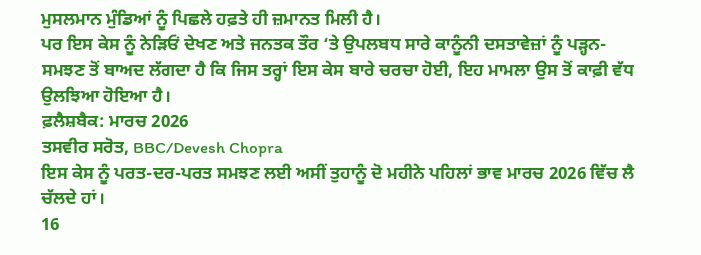ਮੁਸਲਮਾਨ ਮੁੰਡਿਆਂ ਨੂੰ ਪਿਛਲੇ ਹਫ਼ਤੇ ਹੀ ਜ਼ਮਾਨਤ ਮਿਲੀ ਹੈ।
ਪਰ ਇਸ ਕੇਸ ਨੂੰ ਨੇੜਿਓਂ ਦੇਖਣ ਅਤੇ ਜਨਤਕ ਤੌਰ ‘ਤੇ ਉਪਲਬਧ ਸਾਰੇ ਕਾਨੂੰਨੀ ਦਸਤਾਵੇਜ਼ਾਂ ਨੂੰ ਪੜ੍ਹਨ-ਸਮਝਣ ਤੋਂ ਬਾਅਦ ਲੱਗਦਾ ਹੈ ਕਿ ਜਿਸ ਤਰ੍ਹਾਂ ਇਸ ਕੇਸ ਬਾਰੇ ਚਰਚਾ ਹੋਈ, ਇਹ ਮਾਮਲਾ ਉਸ ਤੋਂ ਕਾਫ਼ੀ ਵੱਧ ਉਲਝਿਆ ਹੋਇਆ ਹੈ।
ਫ਼ਲੈਸ਼ਬੈਕ: ਮਾਰਚ 2026
ਤਸਵੀਰ ਸਰੋਤ, BBC/Devesh Chopra
ਇਸ ਕੇਸ ਨੂੰ ਪਰਤ-ਦਰ-ਪਰਤ ਸਮਝਣ ਲਈ ਅਸੀਂ ਤੁਹਾਨੂੰ ਦੋ ਮਹੀਨੇ ਪਹਿਲਾਂ ਭਾਵ ਮਾਰਚ 2026 ਵਿੱਚ ਲੈ ਚੱਲਦੇ ਹਾਂ।
16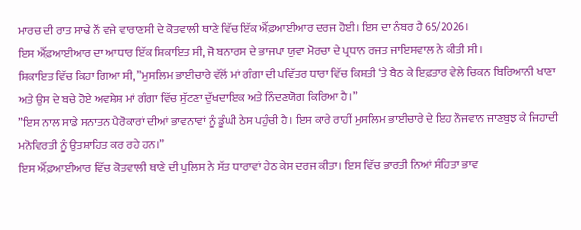ਮਾਰਚ ਦੀ ਰਾਤ ਸਾਢੇ ਨੌਂ ਵਜੇ ਵਾਰਾਣਸੀ ਦੇ ਕੋਤਵਾਲੀ ਥਾਣੇ ਵਿੱਚ ਇੱਕ ਐੱਫ਼ਆਈਆਰ ਦਰਜ ਹੋਈ। ਇਸ ਦਾ ਨੰਬਰ ਹੈ 65/2026।
ਇਸ ਐੱਫ਼ਆਈਆਰ ਦਾ ਆਧਾਰ ਇੱਕ ਸ਼ਿਕਾਇਤ ਸੀ, ਜੋ ਬਨਾਰਸ ਦੇ ਭਾਜਪਾ ਯੁਵਾ ਮੋਰਚਾ ਦੇ ਪ੍ਰਧਾਨ ਰਜਤ ਜਾਇਸਵਾਲ ਨੇ ਕੀਤੀ ਸੀ।
ਸ਼ਿਕਾਇਤ ਵਿੱਚ ਕਿਹਾ ਗਿਆ ਸੀ, ”ਮੁਸਲਿਮ ਭਾਈਚਾਰੇ ਵੱਲੋਂ ਮਾਂ ਗੰਗਾ ਦੀ ਪਵਿੱਤਰ ਧਾਰਾ ਵਿੱਚ ਕਿਸ਼ਤੀ ‘ਤੇ ਬੈਠ ਕੇ ਇਫ਼ਤਾਰ ਵੇਲੇ ਚਿਕਨ ਬਿਰਿਆਨੀ ਖਾਣਾ ਅਤੇ ਉਸ ਦੇ ਬਚੇ ਹੋਏ ਅਵਸ਼ੇਸ਼ ਮਾਂ ਗੰਗਾ ਵਿੱਚ ਸੁੱਟਣਾ ਦੁੱਖਦਾਇਕ ਅਤੇ ਨਿੰਦਣਯੋਗ ਕਿਰਿਆ ਹੈ।”
”ਇਸ ਨਾਲ ਸਾਡੇ ਸਨਾਤਨ ਪੈਰੋਕਾਰਾਂ ਦੀਆਂ ਭਾਵਨਾਵਾਂ ਨੂੰ ਡੂੰਘੀ ਠੇਸ ਪਹੁੰਚੀ ਹੈ। ਇਸ ਕਾਰੇ ਰਾਹੀਂ ਮੁਸਲਿਮ ਭਾਈਚਾਰੇ ਦੇ ਇਹ ਨੌਜਵਾਨ ਜਾਣਬੁਝ ਕੇ ਜਿਹਾਦੀ ਮਨੋਵਿਰਤੀ ਨੂੰ ਉਤਸ਼ਾਹਿਤ ਕਰ ਰਹੇ ਹਨ।”
ਇਸ ਐੱਫ਼ਆਈਆਰ ਵਿੱਚ ਕੋਤਵਾਲੀ ਥਾਣੇ ਦੀ ਪੁਲਿਸ ਨੇ ਸੱਤ ਧਾਰਾਵਾਂ ਹੇਠ ਕੇਸ ਦਰਜ ਕੀਤਾ। ਇਸ ਵਿੱਚ ਭਾਰਤੀ ਨਿਆਂ ਸੰਹਿਤਾ ਭਾਵ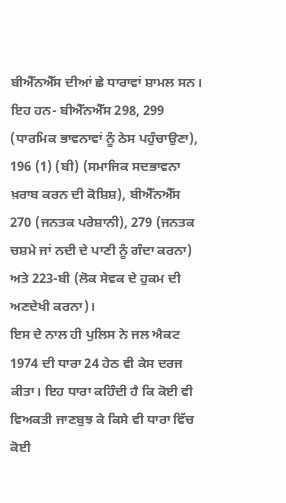ਬੀਐੱਨਐੱਸ ਦੀਆਂ ਛੇ ਧਾਰਾਵਾਂ ਸ਼ਾਮਲ ਸਨ।
ਇਹ ਹਨ- ਬੀਐੱਨਐੱਸ 298, 299 (ਧਾਰਮਿਕ ਭਾਵਨਾਵਾਂ ਨੂੰ ਠੇਸ ਪਹੁੰਚਾਉਣਾ), 196 (1) (ਬੀ) (ਸਮਾਜਿਕ ਸਦਭਾਵਨਾ ਖ਼ਰਾਬ ਕਰਨ ਦੀ ਕੋਸ਼ਿਸ਼), ਬੀਐੱਨਐੱਸ 270 (ਜਨਤਕ ਪਰੇਸ਼ਾਨੀ), 279 (ਜਨਤਕ ਚਸ਼ਮੇ ਜਾਂ ਨਦੀ ਦੇ ਪਾਣੀ ਨੂੰ ਗੰਦਾ ਕਰਨਾ) ਅਤੇ 223-ਬੀ (ਲੋਕ ਸੇਵਕ ਦੇ ਹੁਕਮ ਦੀ ਅਣਦੇਖੀ ਕਰਨਾ)।
ਇਸ ਦੇ ਨਾਲ ਹੀ ਪੁਲਿਸ ਨੇ ਜਲ ਐਕਟ 1974 ਦੀ ਧਾਰਾ 24 ਹੇਠ ਵੀ ਕੇਸ ਦਰਜ ਕੀਤਾ। ਇਹ ਧਾਰਾ ਕਹਿੰਦੀ ਹੈ ਕਿ ਕੋਈ ਵੀ ਵਿਅਕਤੀ ਜਾਣਬੁਝ ਕੇ ਕਿਸੇ ਵੀ ਧਾਰਾ ਵਿੱਚ ਕੋਈ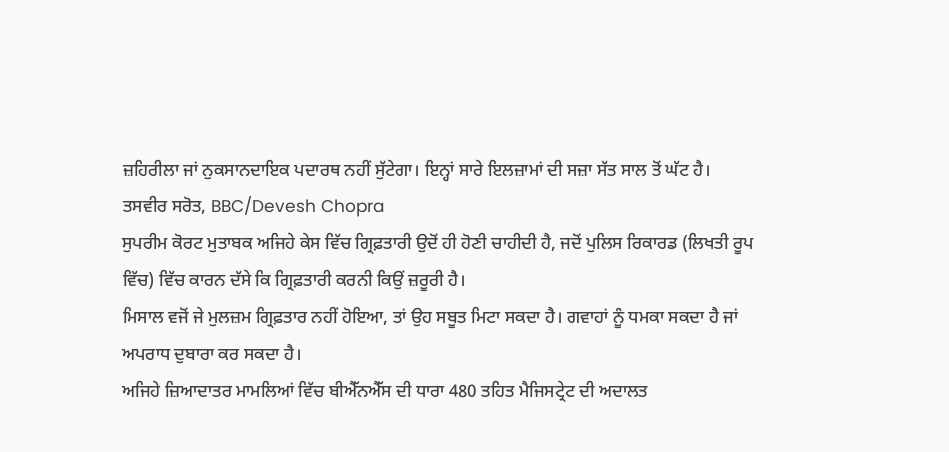ਜ਼ਹਿਰੀਲਾ ਜਾਂ ਨੁਕਸਾਨਦਾਇਕ ਪਦਾਰਥ ਨਹੀਂ ਸੁੱਟੇਗਾ। ਇਨ੍ਹਾਂ ਸਾਰੇ ਇਲਜ਼ਾਮਾਂ ਦੀ ਸਜ਼ਾ ਸੱਤ ਸਾਲ ਤੋਂ ਘੱਟ ਹੈ।
ਤਸਵੀਰ ਸਰੋਤ, BBC/Devesh Chopra
ਸੁਪਰੀਮ ਕੋਰਟ ਮੁਤਾਬਕ ਅਜਿਹੇ ਕੇਸ ਵਿੱਚ ਗ੍ਰਿਫ਼ਤਾਰੀ ਉਦੋਂ ਹੀ ਹੋਣੀ ਚਾਹੀਦੀ ਹੈ, ਜਦੋਂ ਪੁਲਿਸ ਰਿਕਾਰਡ (ਲਿਖਤੀ ਰੂਪ ਵਿੱਚ) ਵਿੱਚ ਕਾਰਨ ਦੱਸੇ ਕਿ ਗ੍ਰਿਫ਼ਤਾਰੀ ਕਰਨੀ ਕਿਉਂ ਜ਼ਰੂਰੀ ਹੈ।
ਮਿਸਾਲ ਵਜੋਂ ਜੇ ਮੁਲਜ਼ਮ ਗ੍ਰਿਫ਼ਤਾਰ ਨਹੀਂ ਹੋਇਆ, ਤਾਂ ਉਹ ਸਬੂਤ ਮਿਟਾ ਸਕਦਾ ਹੈ। ਗਵਾਹਾਂ ਨੂੰ ਧਮਕਾ ਸਕਦਾ ਹੈ ਜਾਂ ਅਪਰਾਧ ਦੁਬਾਰਾ ਕਰ ਸਕਦਾ ਹੈ।
ਅਜਿਹੇ ਜ਼ਿਆਦਾਤਰ ਮਾਮਲਿਆਂ ਵਿੱਚ ਬੀਐੱਨਐੱਸ ਦੀ ਧਾਰਾ 480 ਤਹਿਤ ਮੈਜਿਸਟ੍ਰੇਟ ਦੀ ਅਦਾਲਤ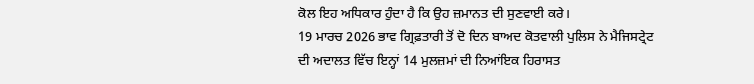ਕੋਲ ਇਹ ਅਧਿਕਾਰ ਹੁੰਦਾ ਹੈ ਕਿ ਉਹ ਜ਼ਮਾਨਤ ਦੀ ਸੁਣਵਾਈ ਕਰੇ।
19 ਮਾਰਚ 2026 ਭਾਵ ਗ੍ਰਿਫ਼ਤਾਰੀ ਤੋਂ ਦੋ ਦਿਨ ਬਾਅਦ ਕੋਤਵਾਲੀ ਪੁਲਿਸ ਨੇ ਮੈਜਿਸਟ੍ਰੇਟ ਦੀ ਅਦਾਲਤ ਵਿੱਚ ਇਨ੍ਹਾਂ 14 ਮੁਲਜ਼ਮਾਂ ਦੀ ਨਿਆਂਇਕ ਹਿਰਾਸਤ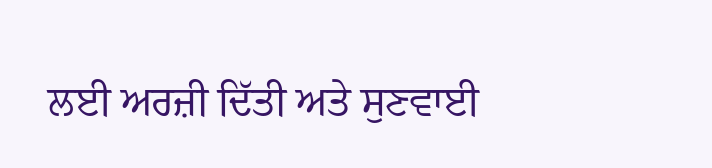ਲਈ ਅਰਜ਼ੀ ਦਿੱਤੀ ਅਤੇ ਸੁਣਵਾਈ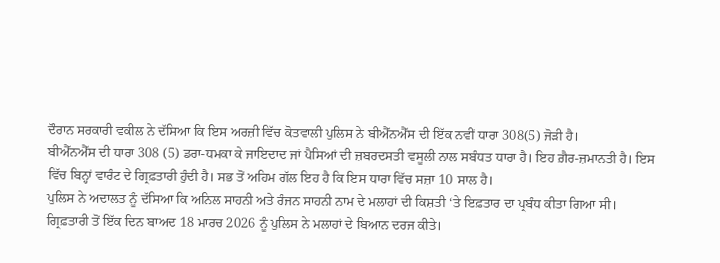ਦੌਰਾਨ ਸਰਕਾਰੀ ਵਕੀਲ ਨੇ ਦੱਸਿਆ ਕਿ ਇਸ ਅਰਜ਼ੀ ਵਿੱਚ ਕੋਤਵਾਲੀ ਪੁਲਿਸ ਨੇ ਬੀਐੱਨਐੱਸ ਦੀ ਇੱਕ ਨਵੀਂ ਧਾਰਾ 308(5) ਜੋੜੀ ਹੈ।
ਬੀਐੱਨਐੱਸ ਦੀ ਧਾਰਾ 308 (5) ਡਰਾ-ਧਮਕਾ ਕੇ ਜਾਇਦਾਦ ਜਾਂ ਪੈਸਿਆਂ ਦੀ ਜ਼ਬਰਦਸਤੀ ਵਸੂਲੀ ਨਾਲ ਸਬੰਧਤ ਧਾਰਾ ਹੈ। ਇਹ ਗ਼ੈਰ-ਜ਼ਮਾਨਤੀ ਹੈ। ਇਸ ਵਿੱਚ ਬਿਨ੍ਹਾਂ ਵਾਰੰਟ ਦੇ ਗ੍ਰਿਫ਼ਤਾਰੀ ਹੁੰਦੀ ਹੈ। ਸਭ ਤੋਂ ਅਹਿਮ ਗੱਲ ਇਹ ਹੈ ਕਿ ਇਸ ਧਾਰਾ ਵਿੱਚ ਸਜ਼ਾ 10 ਸਾਲ ਹੈ।
ਪੁਲਿਸ ਨੇ ਅਦਾਲਤ ਨੂੰ ਦੱਸਿਆ ਕਿ ਅਨਿਲ ਸਾਹਨੀ ਅਤੇ ਰੰਜਨ ਸਾਹਨੀ ਨਾਮ ਦੇ ਮਲਾਹਾਂ ਦੀ ਕਿਸ਼ਤੀ ‘ਤੇ ਇਫ਼ਤਾਰ ਦਾ ਪ੍ਰਬੰਧ ਕੀਤਾ ਗਿਆ ਸੀ। ਗ੍ਰਿਫ਼ਤਾਰੀ ਤੋਂ ਇੱਕ ਦਿਨ ਬਾਅਦ 18 ਮਾਰਚ 2026 ਨੂੰ ਪੁਲਿਸ ਨੇ ਮਲਾਹਾਂ ਦੇ ਬਿਆਨ ਦਰਜ ਕੀਤੇ।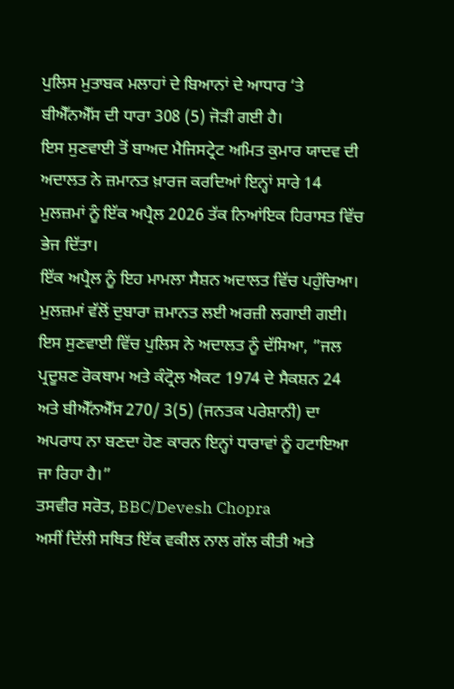ਪੁਲਿਸ ਮੁਤਾਬਕ ਮਲਾਹਾਂ ਦੇ ਬਿਆਨਾਂ ਦੇ ਆਧਾਰ ‘ਤੇ ਬੀਐੱਨਐੱਸ ਦੀ ਧਾਰਾ 308 (5) ਜੋੜੀ ਗਈ ਹੈ।
ਇਸ ਸੁਣਵਾਈ ਤੋਂ ਬਾਅਦ ਮੈਜਿਸਟ੍ਰੇਟ ਅਮਿਤ ਕੁਮਾਰ ਯਾਦਵ ਦੀ ਅਦਾਲਤ ਨੇ ਜ਼ਮਾਨਤ ਖ਼ਾਰਜ ਕਰਦਿਆਂ ਇਨ੍ਹਾਂ ਸਾਰੇ 14 ਮੁਲਜ਼ਮਾਂ ਨੂੰ ਇੱਕ ਅਪ੍ਰੈਲ 2026 ਤੱਕ ਨਿਆਂਇਕ ਹਿਰਾਸਤ ਵਿੱਚ ਭੇਜ ਦਿੱਤਾ।
ਇੱਕ ਅਪ੍ਰੈਲ ਨੂੰ ਇਹ ਮਾਮਲਾ ਸੈਸ਼ਨ ਅਦਾਲਤ ਵਿੱਚ ਪਹੁੰਚਿਆ। ਮੁਲਜ਼ਮਾਂ ਵੱਲੋਂ ਦੁਬਾਰਾ ਜ਼ਮਾਨਤ ਲਈ ਅਰਜ਼ੀ ਲਗਾਈ ਗਈ।
ਇਸ ਸੁਣਵਾਈ ਵਿੱਚ ਪੁਲਿਸ ਨੇ ਅਦਾਲਤ ਨੂੰ ਦੱਸਿਆ, ”ਜਲ ਪ੍ਰਦੂਸ਼ਣ ਰੋਕਥਾਮ ਅਤੇ ਕੰਟ੍ਰੋਲ ਐਕਟ 1974 ਦੇ ਸੈਕਸ਼ਨ 24 ਅਤੇ ਬੀਐੱਨਐੱਸ 270/ 3(5) (ਜਨਤਕ ਪਰੇਸ਼ਾਨੀ) ਦਾ ਅਪਰਾਧ ਨਾ ਬਣਦਾ ਹੋਣ ਕਾਰਨ ਇਨ੍ਹਾਂ ਧਾਰਾਵਾਂ ਨੂੰ ਹਟਾਇਆ ਜਾ ਰਿਹਾ ਹੈ।”
ਤਸਵੀਰ ਸਰੋਤ, BBC/Devesh Chopra
ਅਸੀਂ ਦਿੱਲੀ ਸਥਿਤ ਇੱਕ ਵਕੀਲ ਨਾਲ ਗੱਲ ਕੀਤੀ ਅਤੇ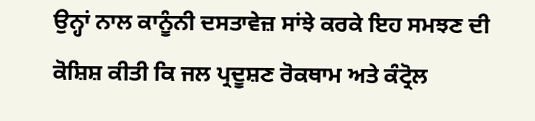ਉਨ੍ਹਾਂ ਨਾਲ ਕਾਨੂੰਨੀ ਦਸਤਾਵੇਜ਼ ਸਾਂਝੇ ਕਰਕੇ ਇਹ ਸਮਝਣ ਦੀ ਕੋਸ਼ਿਸ਼ ਕੀਤੀ ਕਿ ਜਲ ਪ੍ਰਦੂਸ਼ਣ ਰੋਕਥਾਮ ਅਤੇ ਕੰਟ੍ਰੋਲ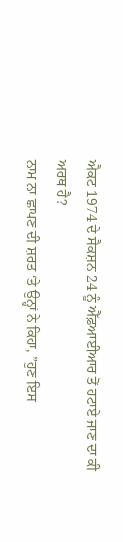ਐਕਟ 1974 ਦੇ ਸੈਕਸ਼ਨ 24 ਨੂੰ ਐੱਫ਼ਆਈਆਰ ਤੋਂ ਹਟਾਏ ਜਾਣ ਦਾ ਕੀ ਅਰਥ ਹੈ?
ਨਾਮ ਨਾ ਛਾਪਣ ਦੀ ਸ਼ਰਤ ‘ਤੇ ਉਨ੍ਹਾਂ ਨੇ ਕਿਹਾ, ”ਹੁਣ ਇਸ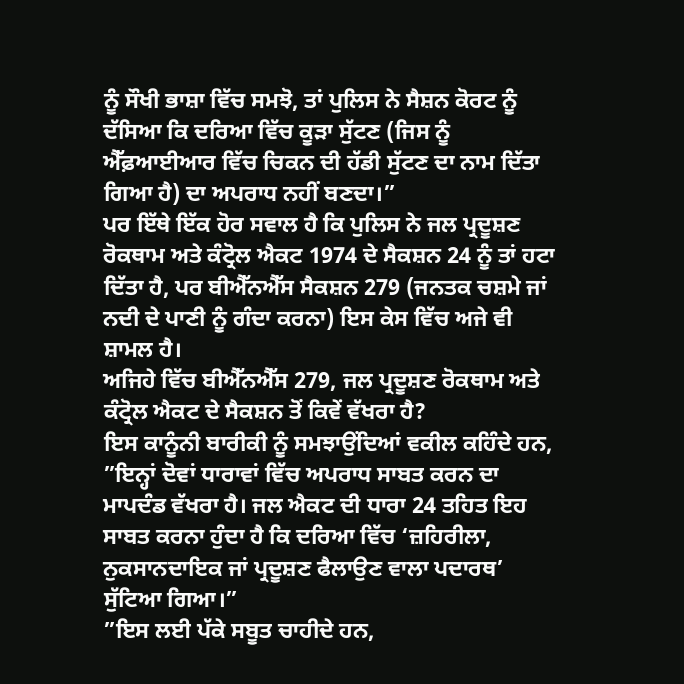ਨੂੰ ਸੌਖੀ ਭਾਸ਼ਾ ਵਿੱਚ ਸਮਝੋ, ਤਾਂ ਪੁਲਿਸ ਨੇ ਸੈਸ਼ਨ ਕੋਰਟ ਨੂੰ ਦੱਸਿਆ ਕਿ ਦਰਿਆ ਵਿੱਚ ਕੂੜਾ ਸੁੱਟਣ (ਜਿਸ ਨੂੰ ਐੱਫ਼ਆਈਆਰ ਵਿੱਚ ਚਿਕਨ ਦੀ ਹੱਡੀ ਸੁੱਟਣ ਦਾ ਨਾਮ ਦਿੱਤਾ ਗਿਆ ਹੈ) ਦਾ ਅਪਰਾਧ ਨਹੀਂ ਬਣਦਾ।”
ਪਰ ਇੱਥੇ ਇੱਕ ਹੋਰ ਸਵਾਲ ਹੈ ਕਿ ਪੁਲਿਸ ਨੇ ਜਲ ਪ੍ਰਦੂਸ਼ਣ ਰੋਕਥਾਮ ਅਤੇ ਕੰਟ੍ਰੋਲ ਐਕਟ 1974 ਦੇ ਸੈਕਸ਼ਨ 24 ਨੂੰ ਤਾਂ ਹਟਾ ਦਿੱਤਾ ਹੈ, ਪਰ ਬੀਐੱਨਐੱਸ ਸੈਕਸ਼ਨ 279 (ਜਨਤਕ ਚਸ਼ਮੇ ਜਾਂ ਨਦੀ ਦੇ ਪਾਣੀ ਨੂੰ ਗੰਦਾ ਕਰਨਾ) ਇਸ ਕੇਸ ਵਿੱਚ ਅਜੇ ਵੀ ਸ਼ਾਮਲ ਹੈ।
ਅਜਿਹੇ ਵਿੱਚ ਬੀਐੱਨਐੱਸ 279, ਜਲ ਪ੍ਰਦੂਸ਼ਣ ਰੋਕਥਾਮ ਅਤੇ ਕੰਟ੍ਰੋਲ ਐਕਟ ਦੇ ਸੈਕਸ਼ਨ ਤੋਂ ਕਿਵੇਂ ਵੱਖਰਾ ਹੈ?
ਇਸ ਕਾਨੂੰਨੀ ਬਾਰੀਕੀ ਨੂੰ ਸਮਝਾਉਂਦਿਆਂ ਵਕੀਲ ਕਹਿੰਦੇ ਹਨ, ”ਇਨ੍ਹਾਂ ਦੋਵਾਂ ਧਾਰਾਵਾਂ ਵਿੱਚ ਅਪਰਾਧ ਸਾਬਤ ਕਰਨ ਦਾ ਮਾਪਦੰਡ ਵੱਖਰਾ ਹੈ। ਜਲ ਐਕਟ ਦੀ ਧਾਰਾ 24 ਤਹਿਤ ਇਹ ਸਾਬਤ ਕਰਨਾ ਹੁੰਦਾ ਹੈ ਕਿ ਦਰਿਆ ਵਿੱਚ ‘ਜ਼ਹਿਰੀਲਾ, ਨੁਕਸਾਨਦਾਇਕ ਜਾਂ ਪ੍ਰਦੂਸ਼ਣ ਫੈਲਾਉਣ ਵਾਲਾ ਪਦਾਰਥ’ ਸੁੱਟਿਆ ਗਿਆ।”
”ਇਸ ਲਈ ਪੱਕੇ ਸਬੂਤ ਚਾਹੀਦੇ ਹਨ,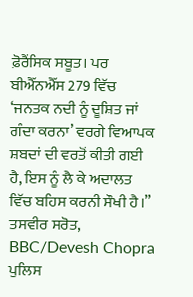ਫ਼ੋਰੈਂਸਿਕ ਸਬੂਤ। ਪਰ ਬੀਐੱਨਐੱਸ 279 ਵਿੱਚ ‘ਜਨਤਕ ਨਦੀ ਨੂੰ ਦੂਸ਼ਿਤ ਜਾਂ ਗੰਦਾ ਕਰਨਾ’ ਵਰਗੇ ਵਿਆਪਕ ਸ਼ਬਦਾਂ ਦੀ ਵਰਤੋਂ ਕੀਤੀ ਗਈ ਹੈ, ਇਸ ਨੂੰ ਲੈ ਕੇ ਅਦਾਲਤ ਵਿੱਚ ਬਹਿਸ ਕਰਨੀ ਸੌਖੀ ਹੈ।”
ਤਸਵੀਰ ਸਰੋਤ, BBC/Devesh Chopra
ਪੁਲਿਸ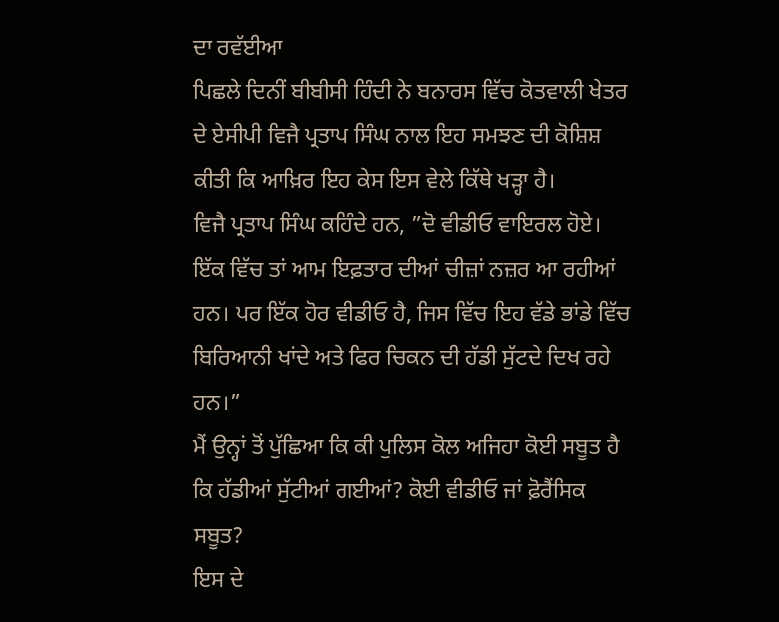ਦਾ ਰਵੱਈਆ
ਪਿਛਲੇ ਦਿਨੀਂ ਬੀਬੀਸੀ ਹਿੰਦੀ ਨੇ ਬਨਾਰਸ ਵਿੱਚ ਕੋਤਵਾਲੀ ਖੇਤਰ ਦੇ ਏਸੀਪੀ ਵਿਜੈ ਪ੍ਰਤਾਪ ਸਿੰਘ ਨਾਲ ਇਹ ਸਮਝਣ ਦੀ ਕੋਸ਼ਿਸ਼ ਕੀਤੀ ਕਿ ਆਖ਼ਿਰ ਇਹ ਕੇਸ ਇਸ ਵੇਲੇ ਕਿੱਥੇ ਖੜ੍ਹਾ ਹੈ।
ਵਿਜੈ ਪ੍ਰਤਾਪ ਸਿੰਘ ਕਹਿੰਦੇ ਹਨ, ”ਦੋ ਵੀਡੀਓ ਵਾਇਰਲ ਹੋਏ। ਇੱਕ ਵਿੱਚ ਤਾਂ ਆਮ ਇਫ਼ਤਾਰ ਦੀਆਂ ਚੀਜ਼ਾਂ ਨਜ਼ਰ ਆ ਰਹੀਆਂ ਹਨ। ਪਰ ਇੱਕ ਹੋਰ ਵੀਡੀਓ ਹੈ, ਜਿਸ ਵਿੱਚ ਇਹ ਵੱਡੇ ਭਾਂਡੇ ਵਿੱਚ ਬਿਰਿਆਨੀ ਖਾਂਦੇ ਅਤੇ ਫਿਰ ਚਿਕਨ ਦੀ ਹੱਡੀ ਸੁੱਟਦੇ ਦਿਖ ਰਹੇ ਹਨ।”
ਮੈਂ ਉਨ੍ਹਾਂ ਤੋਂ ਪੁੱਛਿਆ ਕਿ ਕੀ ਪੁਲਿਸ ਕੋਲ ਅਜਿਹਾ ਕੋਈ ਸਬੂਤ ਹੈ ਕਿ ਹੱਡੀਆਂ ਸੁੱਟੀਆਂ ਗਈਆਂ? ਕੋਈ ਵੀਡੀਓ ਜਾਂ ਫ਼ੋਰੈਂਸਿਕ ਸਬੂਤ?
ਇਸ ਦੇ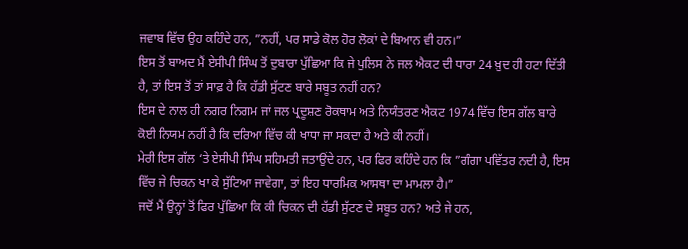ਜਵਾਬ ਵਿੱਚ ਉਹ ਕਹਿੰਦੇ ਹਨ, ”ਨਹੀਂ, ਪਰ ਸਾਡੇ ਕੋਲ ਹੋਰ ਲੋਕਾਂ ਦੇ ਬਿਆਨ ਵੀ ਹਨ।”
ਇਸ ਤੋਂ ਬਾਅਦ ਮੈਂ ਏਸੀਪੀ ਸਿੰਘ ਤੋਂ ਦੁਬਾਰਾ ਪੁੱਛਿਆ ਕਿ ਜੇ ਪੁਲਿਸ ਨੇ ਜਲ ਐਕਟ ਦੀ ਧਾਰਾ 24 ਖ਼ੁਦ ਹੀ ਹਟਾ ਦਿੱਤੀ ਹੈ, ਤਾਂ ਇਸ ਤੋਂ ਤਾਂ ਸਾਫ਼ ਹੈ ਕਿ ਹੱਡੀ ਸੁੱਟਣ ਬਾਰੇ ਸਬੂਤ ਨਹੀਂ ਹਨ?
ਇਸ ਦੇ ਨਾਲ ਹੀ ਨਗਰ ਨਿਗਮ ਜਾਂ ਜਲ ਪ੍ਰਦੂਸ਼ਣ ਰੋਕਥਾਮ ਅਤੇ ਨਿਯੰਤਰਣ ਐਕਟ 1974 ਵਿੱਚ ਇਸ ਗੱਲ ਬਾਰੇ ਕੋਈ ਨਿਯਮ ਨਹੀਂ ਹੈ ਕਿ ਦਰਿਆ ਵਿੱਚ ਕੀ ਖਾਧਾ ਜਾ ਸਕਦਾ ਹੈ ਅਤੇ ਕੀ ਨਹੀਂ।
ਮੇਰੀ ਇਸ ਗੱਲ ‘ਤੇ ਏਸੀਪੀ ਸਿੰਘ ਸਹਿਮਤੀ ਜਤਾਉਂਦੇ ਹਨ, ਪਰ ਫਿਰ ਕਹਿੰਦੇ ਹਨ ਕਿ ”ਗੰਗਾ ਪਵਿੱਤਰ ਨਦੀ ਹੈ, ਇਸ ਵਿੱਚ ਜੇ ਚਿਕਨ ਖਾ ਕੇ ਸੁੱਟਿਆ ਜਾਵੇਗਾ, ਤਾਂ ਇਹ ਧਾਰਮਿਕ ਆਸਥਾ ਦਾ ਮਾਮਲਾ ਹੈ।”
ਜਦੋਂ ਮੈਂ ਉਨ੍ਹਾਂ ਤੋਂ ਫਿਰ ਪੁੱਛਿਆ ਕਿ ਕੀ ਚਿਕਨ ਦੀ ਹੱਡੀ ਸੁੱਟਣ ਦੇ ਸਬੂਤ ਹਨ? ਅਤੇ ਜੇ ਹਨ,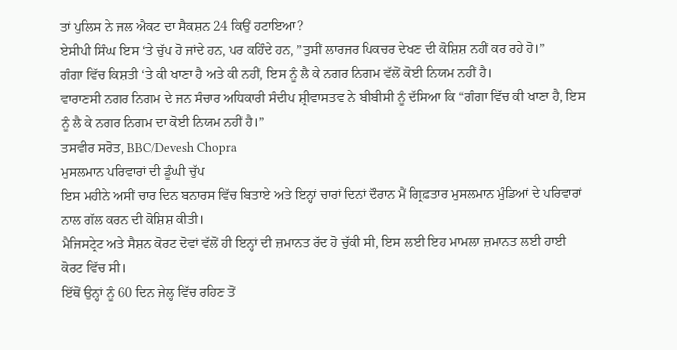ਤਾਂ ਪੁਲਿਸ ਨੇ ਜਲ ਐਕਟ ਦਾ ਸੈਕਸ਼ਨ 24 ਕਿਉਂ ਹਟਾਇਆ?
ਏਸੀਪੀ ਸਿੰਘ ਇਸ ‘ਤੇ ਚੁੱਪ ਹੋ ਜਾਂਦੇ ਹਨ, ਪਰ ਕਹਿੰਦੇ ਹਨ, ”ਤੁਸੀਂ ਲਾਰਜਰ ਪਿਕਚਰ ਦੇਖਣ ਦੀ ਕੋਸ਼ਿਸ਼ ਨਹੀਂ ਕਰ ਰਹੇ ਹੋ।”
ਗੰਗਾ ਵਿੱਚ ਕਿਸ਼ਤੀ ‘ਤੇ ਕੀ ਖਾਣਾ ਹੈ ਅਤੇ ਕੀ ਨਹੀਂ, ਇਸ ਨੂੰ ਲੈ ਕੇ ਨਗਰ ਨਿਗਮ ਵੱਲੋਂ ਕੋਈ ਨਿਯਮ ਨਹੀਂ ਹੈ।
ਵਾਰਾਣਸੀ ਨਗਰ ਨਿਗਮ ਦੇ ਜਨ ਸੰਚਾਰ ਅਧਿਕਾਰੀ ਸੰਦੀਪ ਸ਼੍ਰੀਵਾਸਤਵ ਨੇ ਬੀਬੀਸੀ ਨੂੰ ਦੱਸਿਆ ਕਿ “ਗੰਗਾ ਵਿੱਚ ਕੀ ਖਾਣਾ ਹੈ, ਇਸ ਨੂੰ ਲੈ ਕੇ ਨਗਰ ਨਿਗਮ ਦਾ ਕੋਈ ਨਿਯਮ ਨਹੀਂ ਹੈ।”
ਤਸਵੀਰ ਸਰੋਤ, BBC/Devesh Chopra
ਮੁਸਲਮਾਨ ਪਰਿਵਾਰਾਂ ਦੀ ਡੂੰਘੀ ਚੁੱਪ
ਇਸ ਮਹੀਨੇ ਅਸੀਂ ਚਾਰ ਦਿਨ ਬਨਾਰਸ ਵਿੱਚ ਬਿਤਾਏ ਅਤੇ ਇਨ੍ਹਾਂ ਚਾਰਾਂ ਦਿਨਾਂ ਦੌਰਾਨ ਮੈਂ ਗ੍ਰਿਫ਼ਤਾਰ ਮੁਸਲਮਾਨ ਮੁੰਡਿਆਂ ਦੇ ਪਰਿਵਾਰਾਂ ਨਾਲ ਗੱਲ ਕਰਨ ਦੀ ਕੋਸ਼ਿਸ਼ ਕੀਤੀ।
ਮੈਜਿਸਟ੍ਰੇਟ ਅਤੇ ਸੈਸ਼ਨ ਕੋਰਟ ਦੋਵਾਂ ਵੱਲੋਂ ਹੀ ਇਨ੍ਹਾਂ ਦੀ ਜ਼ਮਾਨਤ ਰੱਦ ਹੋ ਚੁੱਕੀ ਸੀ, ਇਸ ਲਈ ਇਹ ਮਾਮਲਾ ਜ਼ਮਾਨਤ ਲਈ ਹਾਈ ਕੋਰਟ ਵਿੱਚ ਸੀ।
ਇੱਥੋਂ ਉਨ੍ਹਾਂ ਨੂੰ 60 ਦਿਨ ਜੇਲ੍ਹ ਵਿੱਚ ਰਹਿਣ ਤੋਂ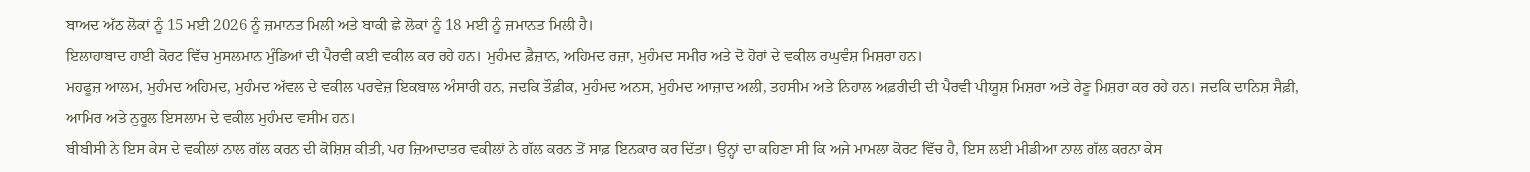ਬਾਅਦ ਅੱਠ ਲੋਕਾਂ ਨੂੰ 15 ਮਈ 2026 ਨੂੰ ਜ਼ਮਾਨਤ ਮਿਲੀ ਅਤੇ ਬਾਕੀ ਛੇ ਲੋਕਾਂ ਨੂੰ 18 ਮਈ ਨੂੰ ਜ਼ਮਾਨਤ ਮਿਲੀ ਹੈ।
ਇਲਾਹਾਬਾਦ ਹਾਈ ਕੋਰਟ ਵਿੱਚ ਮੁਸਲਮਾਨ ਮੁੰਡਿਆਂ ਦੀ ਪੈਰਵੀ ਕਈ ਵਕੀਲ ਕਰ ਰਹੇ ਹਨ। ਮੁਹੰਮਦ ਫ਼ੈਜ਼ਾਨ, ਅਹਿਮਦ ਰਜ਼ਾ, ਮੁਹੰਮਦ ਸਮੀਰ ਅਤੇ ਦੋ ਹੋਰਾਂ ਦੇ ਵਕੀਲ ਰਘੁਵੰਸ਼ ਮਿਸ਼ਰਾ ਹਨ।
ਮਹਫੂਜ਼ ਆਲਮ, ਮੁਹੰਮਦ ਅਹਿਮਦ, ਮੁਹੰਮਦ ਅੱਵਲ ਦੇ ਵਕੀਲ ਪਰਵੇਜ਼ ਇਕਬਾਲ ਅੰਸਾਰੀ ਹਨ, ਜਦਕਿ ਤੌਫ਼ੀਕ, ਮੁਹੰਮਦ ਅਨਸ, ਮੁਹੰਮਦ ਆਜ਼ਾਦ ਅਲੀ, ਤਹਸੀਮ ਅਤੇ ਨਿਹਾਲ ਅਫ਼ਰੀਦੀ ਦੀ ਪੈਰਵੀ ਪੀਯੂਸ਼ ਮਿਸ਼ਰਾ ਅਤੇ ਰੇਣੂ ਮਿਸ਼ਰਾ ਕਰ ਰਹੇ ਹਨ। ਜਦਕਿ ਦਾਨਿਸ਼ ਸੈਫ਼ੀ, ਆਮਿਰ ਅਤੇ ਨੁਰੂਲ ਇਸਲਾਮ ਦੇ ਵਕੀਲ ਮੁਹੰਮਦ ਵਸੀਮ ਹਨ।
ਬੀਬੀਸੀ ਨੇ ਇਸ ਕੇਸ ਦੇ ਵਕੀਲਾਂ ਨਾਲ ਗੱਲ ਕਰਨ ਦੀ ਕੋਸ਼ਿਸ਼ ਕੀਤੀ, ਪਰ ਜ਼ਿਆਦਾਤਰ ਵਕੀਲਾਂ ਨੇ ਗੱਲ ਕਰਨ ਤੋਂ ਸਾਫ਼ ਇਨਕਾਰ ਕਰ ਦਿੱਤਾ। ਉਨ੍ਹਾਂ ਦਾ ਕਹਿਣਾ ਸੀ ਕਿ ਅਜੇ ਮਾਮਲਾ ਕੋਰਟ ਵਿੱਚ ਹੈ, ਇਸ ਲਈ ਮੀਡੀਆ ਨਾਲ ਗੱਲ ਕਰਨਾ ਕੇਸ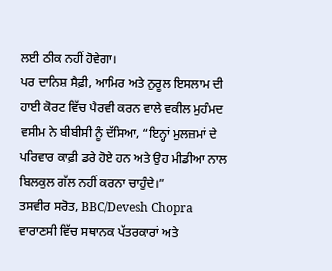ਲਈ ਠੀਕ ਨਹੀਂ ਹੋਵੇਗਾ।
ਪਰ ਦਾਨਿਸ਼ ਸੈਫ਼ੀ, ਆਮਿਰ ਅਤੇ ਨੁਰੂਲ ਇਸਲਾਮ ਦੀ ਹਾਈ ਕੋਰਟ ਵਿੱਚ ਪੈਰਵੀ ਕਰਨ ਵਾਲੇ ਵਕੀਲ ਮੁਹੰਮਦ ਵਸੀਮ ਨੇ ਬੀਬੀਸੀ ਨੂੰ ਦੱਸਿਆ, “ਇਨ੍ਹਾਂ ਮੁਲਜ਼ਮਾਂ ਦੇ ਪਰਿਵਾਰ ਕਾਫ਼ੀ ਡਰੇ ਹੋਏ ਹਨ ਅਤੇ ਉਹ ਮੀਡੀਆ ਨਾਲ ਬਿਲਕੁਲ ਗੱਲ ਨਹੀਂ ਕਰਨਾ ਚਾਹੁੰਦੇ।”
ਤਸਵੀਰ ਸਰੋਤ, BBC/Devesh Chopra
ਵਾਰਾਣਸੀ ਵਿੱਚ ਸਥਾਨਕ ਪੱਤਰਕਾਰਾਂ ਅਤੇ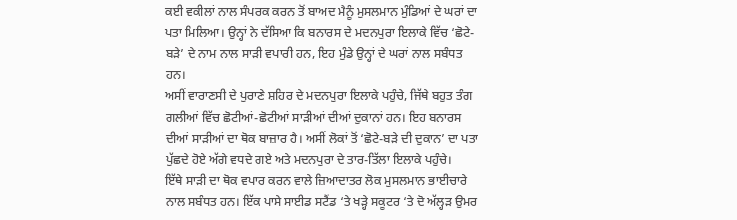ਕਈ ਵਕੀਲਾਂ ਨਾਲ ਸੰਪਰਕ ਕਰਨ ਤੋਂ ਬਾਅਦ ਮੈਨੂੰ ਮੁਸਲਮਾਨ ਮੁੰਡਿਆਂ ਦੇ ਘਰਾਂ ਦਾ ਪਤਾ ਮਿਲਿਆ। ਉਨ੍ਹਾਂ ਨੇ ਦੱਸਿਆ ਕਿ ਬਨਾਰਸ ਦੇ ਮਦਨਪੁਰਾ ਇਲਾਕੇ ਵਿੱਚ ‘ਛੋਟੇ-ਬੜੇ’ ਦੇ ਨਾਮ ਨਾਲ ਸਾੜੀ ਵਪਾਰੀ ਹਨ, ਇਹ ਮੁੰਡੇ ਉਨ੍ਹਾਂ ਦੇ ਘਰਾਂ ਨਾਲ ਸਬੰਧਤ ਹਨ।
ਅਸੀਂ ਵਾਰਾਣਸੀ ਦੇ ਪੁਰਾਣੇ ਸ਼ਹਿਰ ਦੇ ਮਦਨਪੁਰਾ ਇਲਾਕੇ ਪਹੁੰਚੇ, ਜਿੱਥੇ ਬਹੁਤ ਤੰਗ ਗਲੀਆਂ ਵਿੱਚ ਛੋਟੀਆਂ-ਛੋਟੀਆਂ ਸਾੜੀਆਂ ਦੀਆਂ ਦੁਕਾਨਾਂ ਹਨ। ਇਹ ਬਨਾਰਸ ਦੀਆਂ ਸਾੜੀਆਂ ਦਾ ਥੋਕ ਬਾਜ਼ਾਰ ਹੈ। ਅਸੀਂ ਲੋਕਾਂ ਤੋਂ ‘ਛੋਟੇ-ਬੜੇ ਦੀ ਦੁਕਾਨ’ ਦਾ ਪਤਾ ਪੁੱਛਦੇ ਹੋਏ ਅੱਗੇ ਵਧਦੇ ਗਏ ਅਤੇ ਮਦਨਪੁਰਾ ਦੇ ਤਾਰ-ਤਿੱਲਾ ਇਲਾਕੇ ਪਹੁੰਚੇ।
ਇੱਥੇ ਸਾੜੀ ਦਾ ਥੋਕ ਵਪਾਰ ਕਰਨ ਵਾਲੇ ਜ਼ਿਆਦਾਤਰ ਲੋਕ ਮੁਸਲਮਾਨ ਭਾਈਚਾਰੇ ਨਾਲ ਸਬੰਧਤ ਹਨ। ਇੱਕ ਪਾਸੇ ਸਾਈਡ ਸਟੈਂਡ ‘ਤੇ ਖੜ੍ਹੇ ਸਕੂਟਰ ‘ਤੇ ਦੋ ਅੱਲ੍ਹੜ ਉਮਰ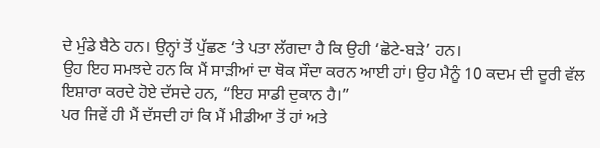ਦੇ ਮੁੰਡੇ ਬੈਠੇ ਹਨ। ਉਨ੍ਹਾਂ ਤੋਂ ਪੁੱਛਣ ‘ਤੇ ਪਤਾ ਲੱਗਦਾ ਹੈ ਕਿ ਉਹੀ ‘ਛੋਟੇ-ਬੜੇ’ ਹਨ।
ਉਹ ਇਹ ਸਮਝਦੇ ਹਨ ਕਿ ਮੈਂ ਸਾੜੀਆਂ ਦਾ ਥੋਕ ਸੌਦਾ ਕਰਨ ਆਈ ਹਾਂ। ਉਹ ਮੈਨੂੰ 10 ਕਦਮ ਦੀ ਦੂਰੀ ਵੱਲ ਇਸ਼ਾਰਾ ਕਰਦੇ ਹੋਏ ਦੱਸਦੇ ਹਨ, “ਇਹ ਸਾਡੀ ਦੁਕਾਨ ਹੈ।”
ਪਰ ਜਿਵੇਂ ਹੀ ਮੈਂ ਦੱਸਦੀ ਹਾਂ ਕਿ ਮੈਂ ਮੀਡੀਆ ਤੋਂ ਹਾਂ ਅਤੇ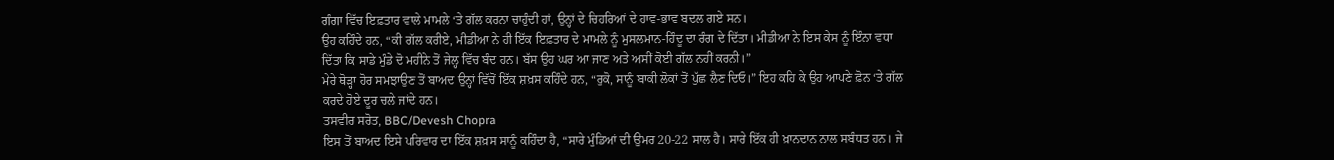ਗੰਗਾ ਵਿੱਚ ਇਫ਼ਤਾਰ ਵਾਲੇ ਮਾਮਲੇ ‘ਤੇ ਗੱਲ ਕਰਨਾ ਚਾਹੁੰਦੀ ਹਾਂ, ਉਨ੍ਹਾਂ ਦੇ ਚਿਹਰਿਆਂ ਦੇ ਹਾਵ-ਭਾਵ ਬਦਲ ਗਏ ਸਨ।
ਉਹ ਕਹਿੰਦੇ ਹਨ, “ਕੀ ਗੱਲ ਕਰੀਏ, ਮੀਡੀਆ ਨੇ ਹੀ ਇੱਕ ਇਫ਼ਤਾਰ ਦੇ ਮਾਮਲੇ ਨੂੰ ਮੁਸਲਮਾਨ-ਹਿੰਦੂ ਦਾ ਰੰਗ ਦੇ ਦਿੱਤਾ। ਮੀਡੀਆ ਨੇ ਇਸ ਕੇਸ ਨੂੰ ਇੰਨਾ ਵਧਾ ਦਿੱਤਾ ਕਿ ਸਾਡੇ ਮੁੰਡੇ ਦੋ ਮਹੀਨੇ ਤੋਂ ਜੇਲ੍ਹ ਵਿੱਚ ਬੰਦ ਹਨ। ਬੱਸ ਉਹ ਘਰ ਆ ਜਾਣ ਅਤੇ ਅਸੀਂ ਕੋਈ ਗੱਲ ਨਹੀਂ ਕਰਨੀ।”
ਮੇਰੇ ਥੋੜ੍ਹਾ ਹੋਰ ਸਮਝਾਉਣ ਤੋਂ ਬਾਅਦ ਉਨ੍ਹਾਂ ਵਿੱਚੋਂ ਇੱਕ ਸ਼ਖ਼ਸ ਕਹਿੰਦੇ ਹਨ, “ਰੁਕੋ, ਸਾਨੂੰ ਬਾਕੀ ਲੋਕਾਂ ਤੋਂ ਪੁੱਛ ਲੈਣ ਦਿਓ।” ਇਹ ਕਹਿ ਕੇ ਉਹ ਆਪਣੇ ਫ਼ੋਨ ‘ਤੇ ਗੱਲ ਕਰਦੇ ਹੋਏ ਦੂਰ ਚਲੇ ਜਾਂਦੇ ਹਨ।
ਤਸਵੀਰ ਸਰੋਤ, BBC/Devesh Chopra
ਇਸ ਤੋਂ ਬਾਅਦ ਇਸੇ ਪਰਿਵਾਰ ਦਾ ਇੱਕ ਸ਼ਖ਼ਸ ਸਾਨੂੰ ਕਹਿੰਦਾ ਹੈ, “ਸਾਰੇ ਮੁੰਡਿਆਂ ਦੀ ਉਮਰ 20-22 ਸਾਲ ਹੈ। ਸਾਰੇ ਇੱਕ ਹੀ ਖ਼ਾਨਦਾਨ ਨਾਲ ਸਬੰਧਤ ਹਨ। ਜੇ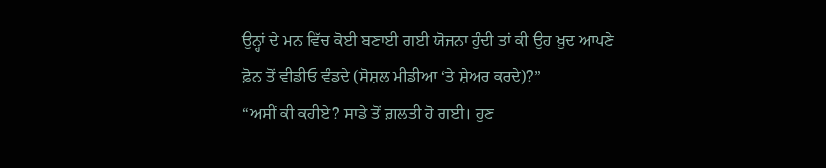ਉਨ੍ਹਾਂ ਦੇ ਮਨ ਵਿੱਚ ਕੋਈ ਬਣਾਈ ਗਈ ਯੋਜਨਾ ਹੁੰਦੀ ਤਾਂ ਕੀ ਉਹ ਖ਼ੁਦ ਆਪਣੇ ਫ਼ੋਨ ਤੋਂ ਵੀਡੀਓ ਵੰਡਦੇ (ਸੋਸ਼ਲ ਮੀਡੀਆ ‘ਤੇ ਸ਼ੇਅਰ ਕਰਦੇ)?”
“ਅਸੀਂ ਕੀ ਕਹੀਏ? ਸਾਡੇ ਤੋਂ ਗ਼ਲਤੀ ਹੋ ਗਈ। ਹੁਣ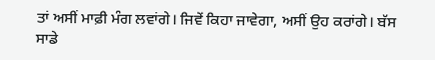ਤਾਂ ਅਸੀਂ ਮਾਫ਼ੀ ਮੰਗ ਲਵਾਂਗੇ। ਜਿਵੇਂ ਕਿਹਾ ਜਾਵੇਗਾ, ਅਸੀਂ ਉਹ ਕਰਾਂਗੇ। ਬੱਸ ਸਾਡੇ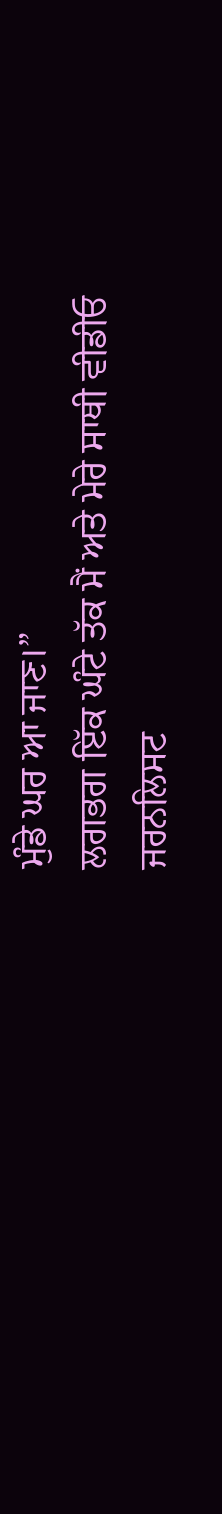ਮੁੰਡੇ ਘਰ ਆ ਜਾਣ।”
ਲਗਭਗ ਇੱਕ ਘੰਟੇ ਤੱਕ ਮੈਂ ਅਤੇ ਮੇਰੇ ਸਾਥੀ ਵੀਡੀਓ ਜਰਨਲਿਸਟ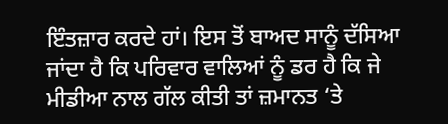ਇੰਤਜ਼ਾਰ ਕਰਦੇ ਹਾਂ। ਇਸ ਤੋਂ ਬਾਅਦ ਸਾਨੂੰ ਦੱਸਿਆ ਜਾਂਦਾ ਹੈ ਕਿ ਪਰਿਵਾਰ ਵਾਲਿਆਂ ਨੂੰ ਡਰ ਹੈ ਕਿ ਜੇ ਮੀਡੀਆ ਨਾਲ ਗੱਲ ਕੀਤੀ ਤਾਂ ਜ਼ਮਾਨਤ ‘ਤੇ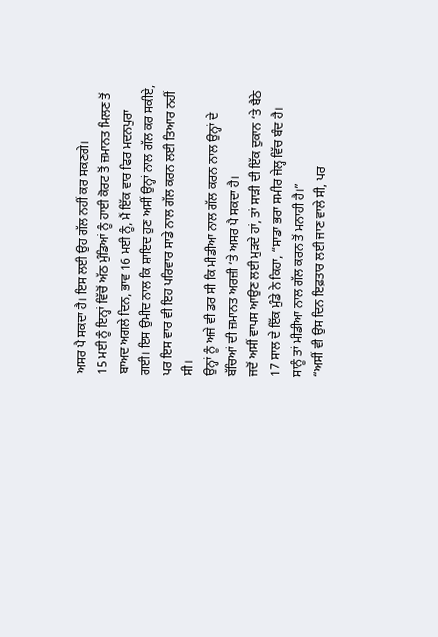ਅਸਰ ਪੈ ਸਕਦਾ ਹੈ। ਇਸ ਲਈ ਉਹ ਗੱਲ ਨਹੀਂ ਕਰ ਸਕਣਗੇ।
15 ਮਈ ਨੂੰ ਇਨ੍ਹਾਂ ਵਿੱਚੋਂ ਅੱਠ ਮੁੰਡਿਆਂ ਨੂੰ ਹਾਈ ਕੋਰਟ ਤੋਂ ਜ਼ਮਾਨਤ ਮਿਲਣ ਤੋਂ ਬਾਅਦ ਅਗਲੇ ਦਿਨ, ਭਾਵ 16 ਮਈ ਨੂੰ, ਮੈਂ ਇੱਕ ਵਾਰ ਫਿਰ ਮਦਨਪੁਰਾ ਗਈ। ਇਸ ਉਮੀਦ ਨਾਲ ਕਿ ਸ਼ਾਇਦ ਹੁਣ ਅਸੀਂ ਉਨ੍ਹਾਂ ਨਾਲ ਗੱਲ ਕਰ ਸਕੀਏ, ਪਰ ਇਸ ਵਾਰ ਵੀ ਇਹ ਪਰਿਵਾਰ ਸਾਡੇ ਨਾਲ ਗੱਲ ਕਰਨ ਲਈ ਤਿਆਰ ਨਹੀਂ ਸੀ।
ਉਨ੍ਹਾਂ ਨੂੰ ਅਜੇ ਵੀ ਡਰ ਸੀ ਕਿ ਮੀਡੀਆ ਨਾਲ ਗੱਲ ਕਰਨ ਨਾਲ ਉਨ੍ਹਾਂ ਦੇ ਬੱਚਿਆਂ ਦੀ ਜ਼ਮਾਨਤ ਅਰਜ਼ੀ ‘ਤੇ ਅਸਰ ਪੈ ਸਕਦਾ ਹੈ।
ਜਦੋਂ ਅਸੀਂ ਵਾਪਸ ਆਉਣ ਲਈ ਮੁੜਦੇ ਹਾਂ, ਤਾਂ ਸਾੜੀ ਦੀ ਇੱਕ ਦੁਕਾਨ ‘ਤੇ ਬੈਠੇ 17 ਸਾਲ ਦੇ ਇੱਕ ਮੁੰਡੇ ਨੇ ਕਿਹਾ, “ਸਾਡਾ ਭਰਾ ਸਮੀਰ ਜੇਲ੍ਹ ਵਿੱਚ ਬੰਦ ਹੈ। ਸਾਨੂੰ ਤਾਂ ਮੀਡੀਆ ਨਾਲ ਗੱਲ ਕਰਨ ਤੋਂ ਮਨਾਹੀ ਹੈ।”
“ਅਸੀਂ ਵੀ ਉਸ ਦਿਨ ਇਫ਼ਤਾਰ ਲਈ ਜਾਣ ਵਾਲੇ ਸੀ, ਪਰ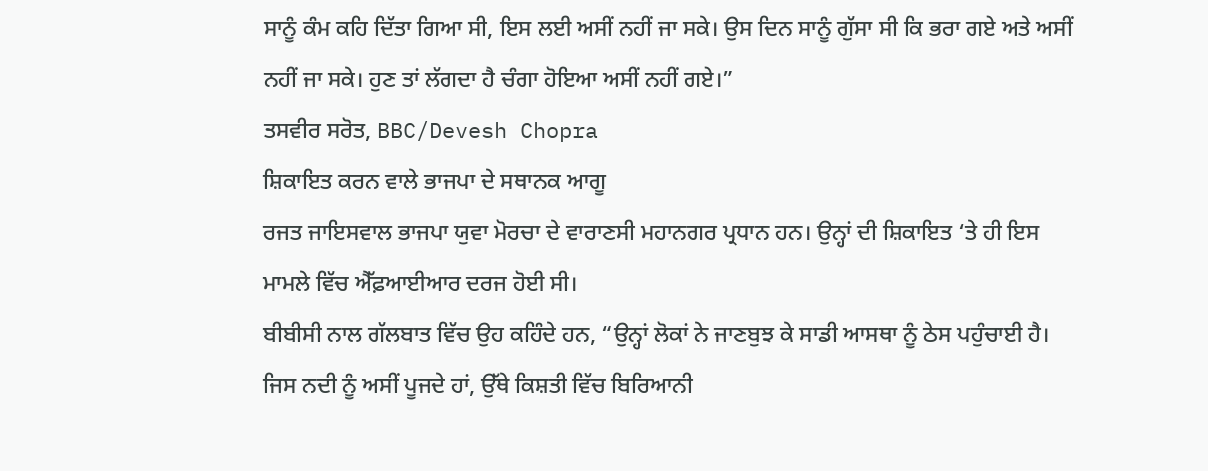ਸਾਨੂੰ ਕੰਮ ਕਹਿ ਦਿੱਤਾ ਗਿਆ ਸੀ, ਇਸ ਲਈ ਅਸੀਂ ਨਹੀਂ ਜਾ ਸਕੇ। ਉਸ ਦਿਨ ਸਾਨੂੰ ਗੁੱਸਾ ਸੀ ਕਿ ਭਰਾ ਗਏ ਅਤੇ ਅਸੀਂ ਨਹੀਂ ਜਾ ਸਕੇ। ਹੁਣ ਤਾਂ ਲੱਗਦਾ ਹੈ ਚੰਗਾ ਹੋਇਆ ਅਸੀਂ ਨਹੀਂ ਗਏ।”
ਤਸਵੀਰ ਸਰੋਤ, BBC/Devesh Chopra
ਸ਼ਿਕਾਇਤ ਕਰਨ ਵਾਲੇ ਭਾਜਪਾ ਦੇ ਸਥਾਨਕ ਆਗੂ
ਰਜਤ ਜਾਇਸਵਾਲ ਭਾਜਪਾ ਯੁਵਾ ਮੋਰਚਾ ਦੇ ਵਾਰਾਣਸੀ ਮਹਾਨਗਰ ਪ੍ਰਧਾਨ ਹਨ। ਉਨ੍ਹਾਂ ਦੀ ਸ਼ਿਕਾਇਤ ‘ਤੇ ਹੀ ਇਸ ਮਾਮਲੇ ਵਿੱਚ ਐੱਫ਼ਆਈਆਰ ਦਰਜ ਹੋਈ ਸੀ।
ਬੀਬੀਸੀ ਨਾਲ ਗੱਲਬਾਤ ਵਿੱਚ ਉਹ ਕਹਿੰਦੇ ਹਨ, “ਉਨ੍ਹਾਂ ਲੋਕਾਂ ਨੇ ਜਾਣਬੁਝ ਕੇ ਸਾਡੀ ਆਸਥਾ ਨੂੰ ਠੇਸ ਪਹੁੰਚਾਈ ਹੈ। ਜਿਸ ਨਦੀ ਨੂੰ ਅਸੀਂ ਪੂਜਦੇ ਹਾਂ, ਉੱਥੇ ਕਿਸ਼ਤੀ ਵਿੱਚ ਬਿਰਿਆਨੀ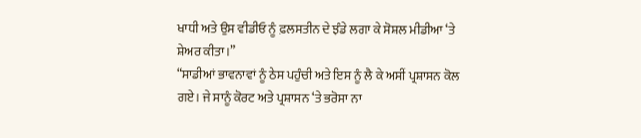ਖਾਧੀ ਅਤੇ ਉਸ ਵੀਡੀਓ ਨੂੰ ਫ਼ਲਸਤੀਨ ਦੇ ਝੰਡੇ ਲਗਾ ਕੇ ਸੋਸ਼ਲ ਮੀਡੀਆ ‘ਤੇ ਸ਼ੇਅਰ ਕੀਤਾ।”
“ਸਾਡੀਆਂ ਭਾਵਨਾਵਾਂ ਨੂੰ ਠੇਸ ਪਹੁੰਚੀ ਅਤੇ ਇਸ ਨੂੰ ਲੈ ਕੇ ਅਸੀਂ ਪ੍ਰਸ਼ਾਸਨ ਕੋਲ ਗਏ। ਜੇ ਸਾਨੂੰ ਕੋਰਟ ਅਤੇ ਪ੍ਰਸ਼ਾਸਨ ‘ਤੇ ਭਰੋਸਾ ਨਾ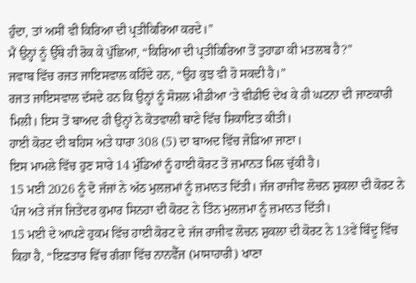ਹੁੰਦਾ, ਤਾਂ ਅਸੀਂ ਵੀ ਕਿਰਿਆ ਦੀ ਪ੍ਰਤੀਕਿਰਿਆ ਕਰਦੇ।”
ਮੈਂ ਉਨ੍ਹਾਂ ਨੂੰ ਉੱਥੇ ਹੀ ਰੋਕ ਕੇ ਪੁੱਛਿਆ, “ਕਿਰਿਆ ਦੀ ਪ੍ਰਤੀਕਿਰਿਆ ਤੋਂ ਤੁਹਾਡਾ ਕੀ ਮਤਲਬ ਹੈ?”
ਜਵਾਬ ਵਿੱਚ ਰਜਤ ਜਾਇਸਵਾਲ ਕਹਿੰਦੇ ਹਨ, “ਉਹ ਕੁਝ ਵੀ ਹੋ ਸਕਦੀ ਹੈ।”
ਰਜਤ ਜਾਇਸਵਾਲ ਦੱਸਦੇ ਹਨ ਕਿ ਉਨ੍ਹਾਂ ਨੂੰ ਸੋਸ਼ਲ ਮੀਡੀਆ ‘ਤੇ ਵੀਡੀਓ ਦੇਖ ਕੇ ਹੀ ਘਟਨਾ ਦੀ ਜਾਣਕਾਰੀ ਮਿਲੀ। ਇਸ ਤੋਂ ਬਾਅਦ ਹੀ ਉਨ੍ਹਾਂ ਨੇ ਕੋਤਵਾਲੀ ਥਾਣੇ ਵਿੱਚ ਸ਼ਿਕਾਇਤ ਕੀਤੀ।
ਹਾਈ ਕੋਰਟ ਦੀ ਬਹਿਸ ਅਤੇ ਧਾਰਾ 308 (5) ਦਾ ਬਾਅਦ ਵਿੱਚ ਜੋੜਿਆ ਜਾਣਾ।
ਇਸ ਮਾਮਲੇ ਵਿੱਚ ਹੁਣ ਸਾਰੇ 14 ਮੁੰਡਿਆਂ ਨੂੰ ਹਾਈ ਕੋਰਟ ਤੋਂ ਜ਼ਮਾਨਤ ਮਿਲ ਚੁੱਕੀ ਹੈ।
15 ਮਈ 2026 ਨੂੰ ਦੋ ਜੱਜਾਂ ਨੇ ਅੱਠ ਮੁਲਜ਼ਮਾਂ ਨੂੰ ਜ਼ਮਾਨਤ ਦਿੱਤੀ। ਜੱਜ ਰਾਜੀਵ ਲੋਚਨ ਸ਼ੁਕਲਾ ਦੀ ਕੋਰਟ ਨੇ ਪੰਜ ਅਤੇ ਜੱਜ ਜਿਤੇਂਦਰ ਕੁਮਾਰ ਸਿਨਹਾ ਦੀ ਕੋਰਟ ਨੇ ਤਿੰਨ ਮੁਲਜ਼ਮਾ ਨੂੰ ਜ਼ਮਾਨਤ ਦਿੱਤੀ।
15 ਮਈ ਦੇ ਆਪਣੇ ਹੁਕਮ ਵਿੱਚ ਹਾਈ ਕੋਰਟ ਦੇ ਜੱਜ ਰਾਜੀਵ ਲੋਚਨ ਸ਼ੁਕਲਾ ਦੀ ਕੋਰਟ ਨੇ 13ਵੇਂ ਬਿੰਦੂ ਵਿੱਚ ਕਿਹਾ ਹੈ, “ਇਫ਼ਤਾਰ ਵਿੱਚ ਗੰਗਾ ਵਿੱਚ ਨਾਨਵੈੱਜ (ਮਾਸਾਹਾਰੀ) ਖਾਣਾ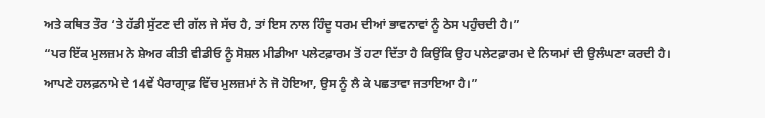ਅਤੇ ਕਥਿਤ ਤੌਰ ‘ਤੇ ਹੱਡੀ ਸੁੱਟਣ ਦੀ ਗੱਲ ਜੇ ਸੱਚ ਹੈ, ਤਾਂ ਇਸ ਨਾਲ ਹਿੰਦੂ ਧਰਮ ਦੀਆਂ ਭਾਵਨਾਵਾਂ ਨੂੰ ਠੇਸ ਪਹੁੰਚਦੀ ਹੈ।”
“ਪਰ ਇੱਕ ਮੁਲਜ਼ਮ ਨੇ ਸ਼ੇਅਰ ਕੀਤੀ ਵੀਡੀਓ ਨੂੰ ਸੋਸ਼ਲ ਮੀਡੀਆ ਪਲੇਟਫ਼ਾਰਮ ਤੋਂ ਹਟਾ ਦਿੱਤਾ ਹੈ ਕਿਉਂਕਿ ਉਹ ਪਲੇਟਫ਼ਾਰਮ ਦੇ ਨਿਯਮਾਂ ਦੀ ਉਲੰਘਣਾ ਕਰਦੀ ਹੈ। ਆਪਣੇ ਹਲਫ਼ਨਾਮੇ ਦੇ 14ਵੇਂ ਪੈਰਾਗ੍ਰਾਫ਼ ਵਿੱਚ ਮੁਲਜ਼ਮਾਂ ਨੇ ਜੋ ਹੋਇਆ, ਉਸ ਨੂੰ ਲੈ ਕੇ ਪਛਤਾਵਾ ਜਤਾਇਆ ਹੈ।”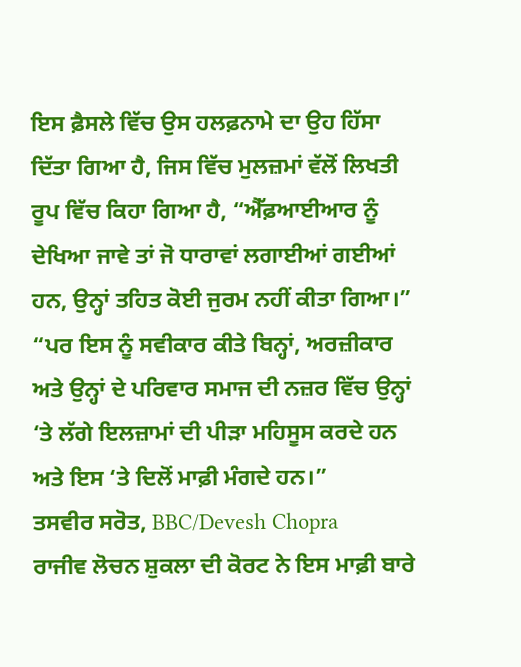ਇਸ ਫ਼ੈਸਲੇ ਵਿੱਚ ਉਸ ਹਲਫ਼ਨਾਮੇ ਦਾ ਉਹ ਹਿੱਸਾ ਦਿੱਤਾ ਗਿਆ ਹੈ, ਜਿਸ ਵਿੱਚ ਮੁਲਜ਼ਮਾਂ ਵੱਲੋਂ ਲਿਖਤੀ ਰੂਪ ਵਿੱਚ ਕਿਹਾ ਗਿਆ ਹੈ, “ਐੱਫ਼ਆਈਆਰ ਨੂੰ ਦੇਖਿਆ ਜਾਵੇ ਤਾਂ ਜੋ ਧਾਰਾਵਾਂ ਲਗਾਈਆਂ ਗਈਆਂ ਹਨ, ਉਨ੍ਹਾਂ ਤਹਿਤ ਕੋਈ ਜੁਰਮ ਨਹੀਂ ਕੀਤਾ ਗਿਆ।”
“ਪਰ ਇਸ ਨੂੰ ਸਵੀਕਾਰ ਕੀਤੇ ਬਿਨ੍ਹਾਂ, ਅਰਜ਼ੀਕਾਰ ਅਤੇ ਉਨ੍ਹਾਂ ਦੇ ਪਰਿਵਾਰ ਸਮਾਜ ਦੀ ਨਜ਼ਰ ਵਿੱਚ ਉਨ੍ਹਾਂ ‘ਤੇ ਲੱਗੇ ਇਲਜ਼ਾਮਾਂ ਦੀ ਪੀੜਾ ਮਹਿਸੂਸ ਕਰਦੇ ਹਨ ਅਤੇ ਇਸ ‘ਤੇ ਦਿਲੋਂ ਮਾਫ਼ੀ ਮੰਗਦੇ ਹਨ।”
ਤਸਵੀਰ ਸਰੋਤ, BBC/Devesh Chopra
ਰਾਜੀਵ ਲੋਚਨ ਸ਼ੁਕਲਾ ਦੀ ਕੋਰਟ ਨੇ ਇਸ ਮਾਫ਼ੀ ਬਾਰੇ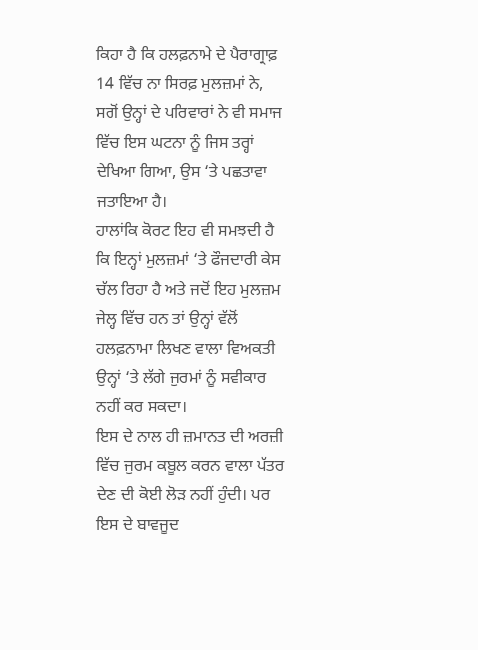ਕਿਹਾ ਹੈ ਕਿ ਹਲਫ਼ਨਾਮੇ ਦੇ ਪੈਰਾਗ੍ਰਾਫ਼ 14 ਵਿੱਚ ਨਾ ਸਿਰਫ਼ ਮੁਲਜ਼ਮਾਂ ਨੇ, ਸਗੋਂ ਉਨ੍ਹਾਂ ਦੇ ਪਰਿਵਾਰਾਂ ਨੇ ਵੀ ਸਮਾਜ ਵਿੱਚ ਇਸ ਘਟਨਾ ਨੂੰ ਜਿਸ ਤਰ੍ਹਾਂ ਦੇਖਿਆ ਗਿਆ, ਉਸ ‘ਤੇ ਪਛਤਾਵਾ ਜਤਾਇਆ ਹੈ।
ਹਾਲਾਂਕਿ ਕੋਰਟ ਇਹ ਵੀ ਸਮਝਦੀ ਹੈ ਕਿ ਇਨ੍ਹਾਂ ਮੁਲਜ਼ਮਾਂ ‘ਤੇ ਫੌਜਦਾਰੀ ਕੇਸ ਚੱਲ ਰਿਹਾ ਹੈ ਅਤੇ ਜਦੋਂ ਇਹ ਮੁਲਜ਼ਮ ਜੇਲ੍ਹ ਵਿੱਚ ਹਨ ਤਾਂ ਉਨ੍ਹਾਂ ਵੱਲੋਂ ਹਲਫ਼ਨਾਮਾ ਲਿਖਣ ਵਾਲਾ ਵਿਅਕਤੀ ਉਨ੍ਹਾਂ ‘ਤੇ ਲੱਗੇ ਜੁਰਮਾਂ ਨੂੰ ਸਵੀਕਾਰ ਨਹੀਂ ਕਰ ਸਕਦਾ।
ਇਸ ਦੇ ਨਾਲ ਹੀ ਜ਼ਮਾਨਤ ਦੀ ਅਰਜ਼ੀ ਵਿੱਚ ਜੁਰਮ ਕਬੂਲ ਕਰਨ ਵਾਲਾ ਪੱਤਰ ਦੇਣ ਦੀ ਕੋਈ ਲੋੜ ਨਹੀਂ ਹੁੰਦੀ। ਪਰ ਇਸ ਦੇ ਬਾਵਜੂਦ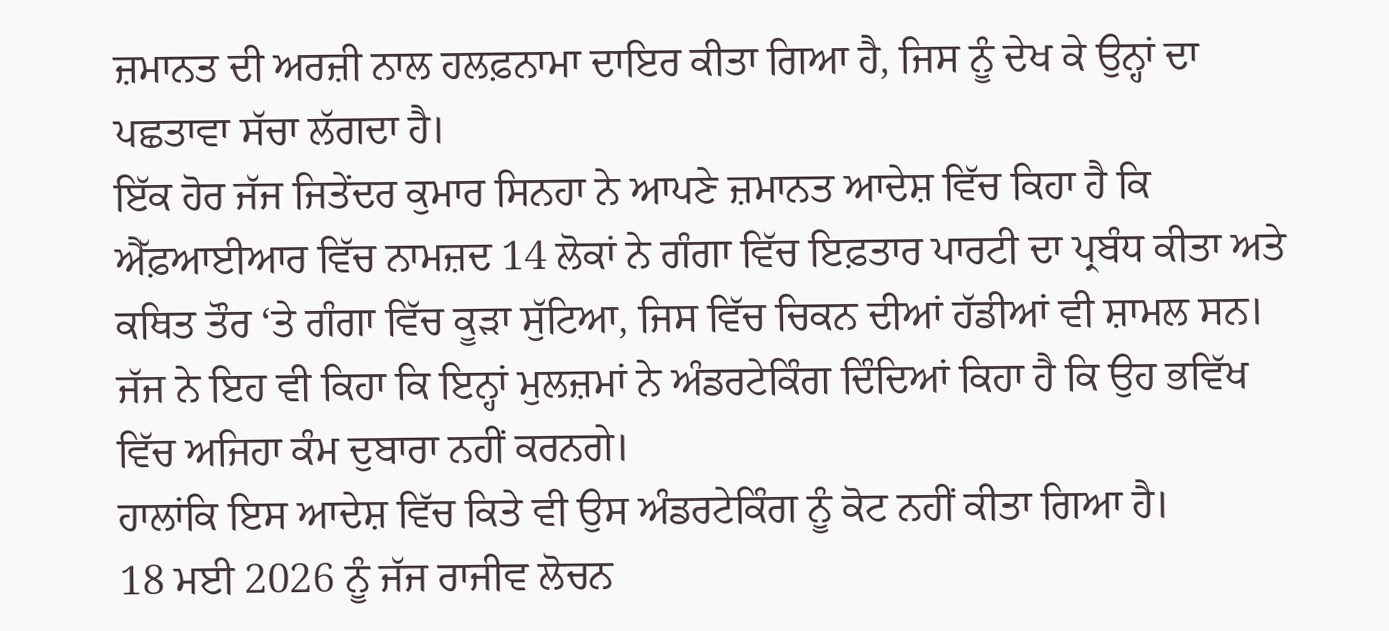ਜ਼ਮਾਨਤ ਦੀ ਅਰਜ਼ੀ ਨਾਲ ਹਲਫ਼ਨਾਮਾ ਦਾਇਰ ਕੀਤਾ ਗਿਆ ਹੈ, ਜਿਸ ਨੂੰ ਦੇਖ ਕੇ ਉਨ੍ਹਾਂ ਦਾ ਪਛਤਾਵਾ ਸੱਚਾ ਲੱਗਦਾ ਹੈ।
ਇੱਕ ਹੋਰ ਜੱਜ ਜਿਤੇਂਦਰ ਕੁਮਾਰ ਸਿਨਹਾ ਨੇ ਆਪਣੇ ਜ਼ਮਾਨਤ ਆਦੇਸ਼ ਵਿੱਚ ਕਿਹਾ ਹੈ ਕਿ ਐੱਫ਼ਆਈਆਰ ਵਿੱਚ ਨਾਮਜ਼ਦ 14 ਲੋਕਾਂ ਨੇ ਗੰਗਾ ਵਿੱਚ ਇਫ਼ਤਾਰ ਪਾਰਟੀ ਦਾ ਪ੍ਰਬੰਧ ਕੀਤਾ ਅਤੇ ਕਥਿਤ ਤੌਰ ‘ਤੇ ਗੰਗਾ ਵਿੱਚ ਕੂੜਾ ਸੁੱਟਿਆ, ਜਿਸ ਵਿੱਚ ਚਿਕਨ ਦੀਆਂ ਹੱਡੀਆਂ ਵੀ ਸ਼ਾਮਲ ਸਨ।
ਜੱਜ ਨੇ ਇਹ ਵੀ ਕਿਹਾ ਕਿ ਇਨ੍ਹਾਂ ਮੁਲਜ਼ਮਾਂ ਨੇ ਅੰਡਰਟੇਕਿੰਗ ਦਿੰਦਿਆਂ ਕਿਹਾ ਹੈ ਕਿ ਉਹ ਭਵਿੱਖ ਵਿੱਚ ਅਜਿਹਾ ਕੰਮ ਦੁਬਾਰਾ ਨਹੀਂ ਕਰਨਗੇ।
ਹਾਲਾਂਕਿ ਇਸ ਆਦੇਸ਼ ਵਿੱਚ ਕਿਤੇ ਵੀ ਉਸ ਅੰਡਰਟੇਕਿੰਗ ਨੂੰ ਕੋਟ ਨਹੀਂ ਕੀਤਾ ਗਿਆ ਹੈ।
18 ਮਈ 2026 ਨੂੰ ਜੱਜ ਰਾਜੀਵ ਲੋਚਨ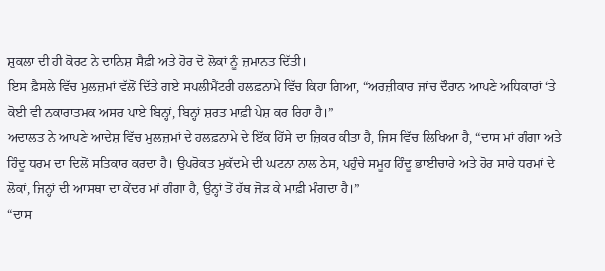ਸ਼ੁਕਲਾ ਦੀ ਹੀ ਕੋਰਟ ਨੇ ਦਾਨਿਸ਼ ਸੈਫ਼ੀ ਅਤੇ ਹੋਰ ਦੋ ਲੋਕਾਂ ਨੂੰ ਜ਼ਮਾਨਤ ਦਿੱਤੀ।
ਇਸ ਫ਼ੈਸਲੇ ਵਿੱਚ ਮੁਲਜ਼ਮਾਂ ਵੱਲੋਂ ਦਿੱਤੇ ਗਏ ਸਪਲੀਮੈਂਟਰੀ ਹਲਫ਼ਨਾਮੇ ਵਿੱਚ ਕਿਹਾ ਗਿਆ, “ਅਰਜ਼ੀਕਾਰ ਜਾਂਚ ਦੌਰਾਨ ਆਪਣੇ ਅਧਿਕਾਰਾਂ ‘ਤੇ ਕੋਈ ਵੀ ਨਕਾਰਾਤਮਕ ਅਸਰ ਪਾਏ ਬਿਨ੍ਹਾਂ, ਬਿਨ੍ਹਾਂ ਸ਼ਰਤ ਮਾਫ਼ੀ ਪੇਸ਼ ਕਰ ਰਿਹਾ ਹੈ।”
ਅਦਾਲਤ ਨੇ ਆਪਣੇ ਆਦੇਸ਼ ਵਿੱਚ ਮੁਲਜ਼ਮਾਂ ਦੇ ਹਲਫ਼ਨਾਮੇ ਦੇ ਇੱਕ ਹਿੱਸੇ ਦਾ ਜ਼ਿਕਰ ਕੀਤਾ ਹੈ, ਜਿਸ ਵਿੱਚ ਲਿਖਿਆ ਹੈ, “ਦਾਸ ਮਾਂ ਗੰਗਾ ਅਤੇ ਹਿੰਦੂ ਧਰਮ ਦਾ ਦਿਲੋਂ ਸਤਿਕਾਰ ਕਰਦਾ ਹੈ। ਉਪਰੋਕਤ ਮੁਕੱਦਮੇ ਦੀ ਘਟਨਾ ਨਾਲ ਠੇਸ, ਪਹੁੰਚੇ ਸਮੂਹ ਹਿੰਦੂ ਭਾਈਚਾਰੇ ਅਤੇ ਹੋਰ ਸਾਰੇ ਧਰਮਾਂ ਦੇ ਲੋਕਾਂ, ਜਿਨ੍ਹਾਂ ਦੀ ਆਸਥਾ ਦਾ ਕੇਂਦਰ ਮਾਂ ਗੰਗਾ ਹੈ, ਉਨ੍ਹਾਂ ਤੋਂ ਹੱਥ ਜੋੜ ਕੇ ਮਾਫ਼ੀ ਮੰਗਦਾ ਹੈ।”
“ਦਾਸ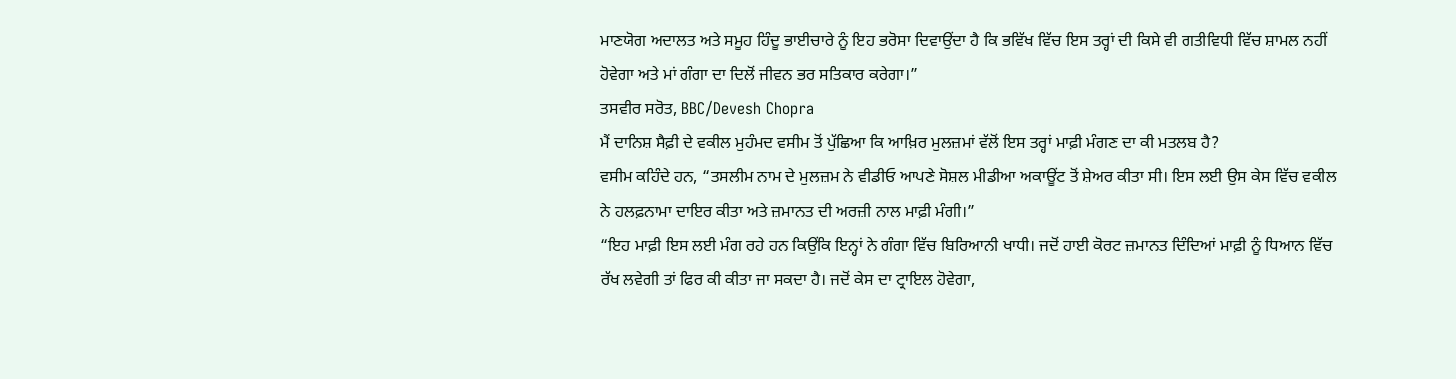ਮਾਣਯੋਗ ਅਦਾਲਤ ਅਤੇ ਸਮੂਹ ਹਿੰਦੂ ਭਾਈਚਾਰੇ ਨੂੰ ਇਹ ਭਰੋਸਾ ਦਿਵਾਉਂਦਾ ਹੈ ਕਿ ਭਵਿੱਖ ਵਿੱਚ ਇਸ ਤਰ੍ਹਾਂ ਦੀ ਕਿਸੇ ਵੀ ਗਤੀਵਿਧੀ ਵਿੱਚ ਸ਼ਾਮਲ ਨਹੀਂ ਹੋਵੇਗਾ ਅਤੇ ਮਾਂ ਗੰਗਾ ਦਾ ਦਿਲੋਂ ਜੀਵਨ ਭਰ ਸਤਿਕਾਰ ਕਰੇਗਾ।”
ਤਸਵੀਰ ਸਰੋਤ, BBC/Devesh Chopra
ਮੈਂ ਦਾਨਿਸ਼ ਸੈਫ਼ੀ ਦੇ ਵਕੀਲ ਮੁਹੰਮਦ ਵਸੀਮ ਤੋਂ ਪੁੱਛਿਆ ਕਿ ਆਖ਼ਿਰ ਮੁਲਜ਼ਮਾਂ ਵੱਲੋਂ ਇਸ ਤਰ੍ਹਾਂ ਮਾਫ਼ੀ ਮੰਗਣ ਦਾ ਕੀ ਮਤਲਬ ਹੈ?
ਵਸੀਮ ਕਹਿੰਦੇ ਹਨ, “ਤਸਲੀਮ ਨਾਮ ਦੇ ਮੁਲਜ਼ਮ ਨੇ ਵੀਡੀਓ ਆਪਣੇ ਸੋਸ਼ਲ ਮੀਡੀਆ ਅਕਾਊਂਟ ਤੋਂ ਸ਼ੇਅਰ ਕੀਤਾ ਸੀ। ਇਸ ਲਈ ਉਸ ਕੇਸ ਵਿੱਚ ਵਕੀਲ ਨੇ ਹਲਫ਼ਨਾਮਾ ਦਾਇਰ ਕੀਤਾ ਅਤੇ ਜ਼ਮਾਨਤ ਦੀ ਅਰਜ਼ੀ ਨਾਲ ਮਾਫ਼ੀ ਮੰਗੀ।”
“ਇਹ ਮਾਫ਼ੀ ਇਸ ਲਈ ਮੰਗ ਰਹੇ ਹਨ ਕਿਉਂਕਿ ਇਨ੍ਹਾਂ ਨੇ ਗੰਗਾ ਵਿੱਚ ਬਿਰਿਆਨੀ ਖਾਧੀ। ਜਦੋਂ ਹਾਈ ਕੋਰਟ ਜ਼ਮਾਨਤ ਦਿੰਦਿਆਂ ਮਾਫ਼ੀ ਨੂੰ ਧਿਆਨ ਵਿੱਚ ਰੱਖ ਲਵੇਗੀ ਤਾਂ ਫਿਰ ਕੀ ਕੀਤਾ ਜਾ ਸਕਦਾ ਹੈ। ਜਦੋਂ ਕੇਸ ਦਾ ਟ੍ਰਾਇਲ ਹੋਵੇਗਾ,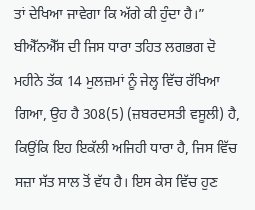ਤਾਂ ਦੇਖਿਆ ਜਾਵੇਗਾ ਕਿ ਅੱਗੇ ਕੀ ਹੁੰਦਾ ਹੈ।”
ਬੀਐੱਨਐੱਸ ਦੀ ਜਿਸ ਧਾਰਾ ਤਹਿਤ ਲਗਭਗ ਦੋ ਮਹੀਨੇ ਤੱਕ 14 ਮੁਲਜ਼ਮਾਂ ਨੂੰ ਜੇਲ੍ਹ ਵਿੱਚ ਰੱਖਿਆ ਗਿਆ, ਉਹ ਹੈ 308(5) (ਜ਼ਬਰਦਸਤੀ ਵਸੂਲੀ) ਹੈ, ਕਿਉਂਕਿ ਇਹ ਇਕੱਲੀ ਅਜਿਹੀ ਧਾਰਾ ਹੈ, ਜਿਸ ਵਿੱਚ ਸਜ਼ਾ ਸੱਤ ਸਾਲ ਤੋਂ ਵੱਧ ਹੈ। ਇਸ ਕੇਸ ਵਿੱਚ ਹੁਣ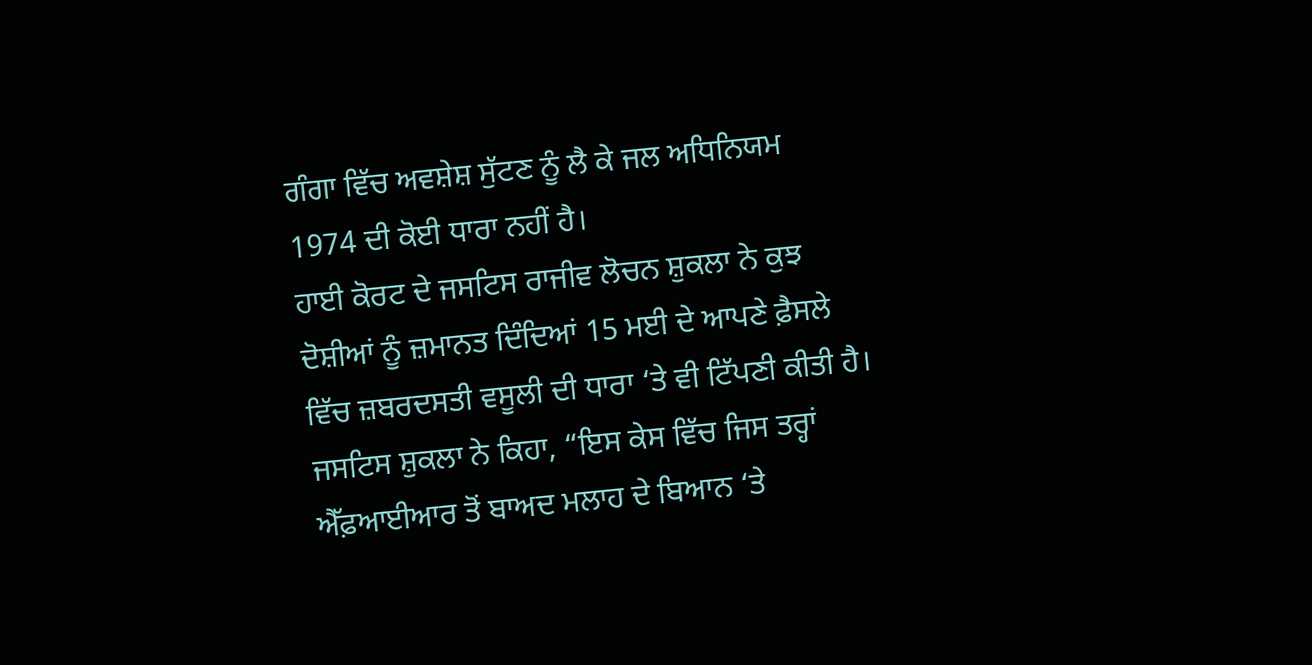ਗੰਗਾ ਵਿੱਚ ਅਵਸ਼ੇਸ਼ ਸੁੱਟਣ ਨੂੰ ਲੈ ਕੇ ਜਲ ਅਧਿਨਿਯਮ 1974 ਦੀ ਕੋਈ ਧਾਰਾ ਨਹੀਂ ਹੈ।
ਹਾਈ ਕੋਰਟ ਦੇ ਜਸਟਿਸ ਰਾਜੀਵ ਲੋਚਨ ਸ਼ੁਕਲਾ ਨੇ ਕੁਝ ਦੋਸ਼ੀਆਂ ਨੂੰ ਜ਼ਮਾਨਤ ਦਿੰਦਿਆਂ 15 ਮਈ ਦੇ ਆਪਣੇ ਫ਼ੈਸਲੇ ਵਿੱਚ ਜ਼ਬਰਦਸਤੀ ਵਸੂਲੀ ਦੀ ਧਾਰਾ ‘ਤੇ ਵੀ ਟਿੱਪਣੀ ਕੀਤੀ ਹੈ।
ਜਸਟਿਸ ਸ਼ੁਕਲਾ ਨੇ ਕਿਹਾ, “ਇਸ ਕੇਸ ਵਿੱਚ ਜਿਸ ਤਰ੍ਹਾਂ ਐੱਫ਼ਆਈਆਰ ਤੋਂ ਬਾਅਦ ਮਲਾਹ ਦੇ ਬਿਆਨ ‘ਤੇ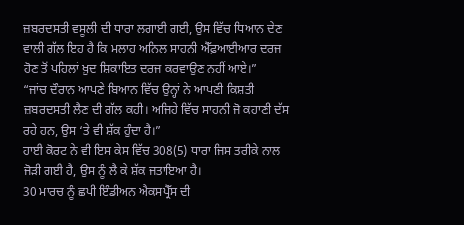ਜ਼ਬਰਦਸਤੀ ਵਸੂਲੀ ਦੀ ਧਾਰਾ ਲਗਾਈ ਗਈ, ਉਸ ਵਿੱਚ ਧਿਆਨ ਦੇਣ ਵਾਲੀ ਗੱਲ ਇਹ ਹੈ ਕਿ ਮਲਾਹ ਅਨਿਲ ਸਾਹਨੀ ਐੱਫ਼ਆਈਆਰ ਦਰਜ ਹੋਣ ਤੋਂ ਪਹਿਲਾਂ ਖ਼ੁਦ ਸ਼ਿਕਾਇਤ ਦਰਜ ਕਰਵਾਉਣ ਨਹੀਂ ਆਏ।”
“ਜਾਂਚ ਦੌਰਾਨ ਆਪਣੇ ਬਿਆਨ ਵਿੱਚ ਉਨ੍ਹਾਂ ਨੇ ਆਪਣੀ ਕਿਸ਼ਤੀ ਜ਼ਬਰਦਸਤੀ ਲੈਣ ਦੀ ਗੱਲ ਕਹੀ। ਅਜਿਹੇ ਵਿੱਚ ਸਾਹਨੀ ਜੋ ਕਹਾਣੀ ਦੱਸ ਰਹੇ ਹਨ, ਉਸ ‘ਤੇ ਵੀ ਸ਼ੱਕ ਹੁੰਦਾ ਹੈ।”
ਹਾਈ ਕੋਰਟ ਨੇ ਵੀ ਇਸ ਕੇਸ ਵਿੱਚ 308(5) ਧਾਰਾ ਜਿਸ ਤਰੀਕੇ ਨਾਲ ਜੋੜੀ ਗਈ ਹੈ, ਉਸ ਨੂੰ ਲੈ ਕੇ ਸ਼ੱਕ ਜਤਾਇਆ ਹੈ।
30 ਮਾਰਚ ਨੂੰ ਛਪੀ ਇੰਡੀਅਨ ਐਕਸਪ੍ਰੈੱਸ ਦੀ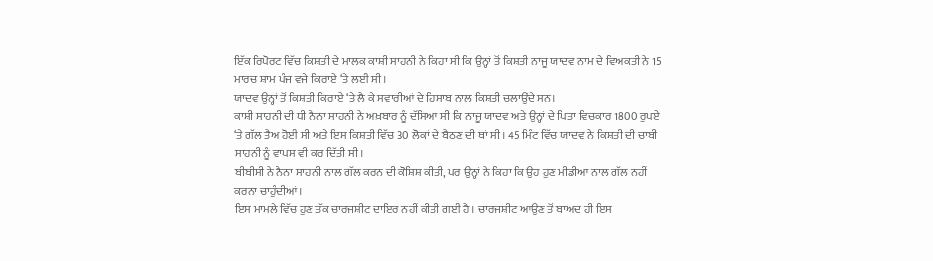ਇੱਕ ਰਿਪੋਰਟ ਵਿੱਚ ਕਿਸ਼ਤੀ ਦੇ ਮਾਲਕ ਕਾਸ਼ੀ ਸਾਹਨੀ ਨੇ ਕਿਹਾ ਸੀ ਕਿ ਉਨ੍ਹਾਂ ਤੋਂ ਕਿਸ਼ਤੀ ਨਾਜੂ ਯਾਦਵ ਨਾਮ ਦੇ ਵਿਅਕਤੀ ਨੇ 15 ਮਾਰਚ ਸ਼ਾਮ ਪੰਜ ਵਜੇ ਕਿਰਾਏ ‘ਤੇ ਲਈ ਸੀ।
ਯਾਦਵ ਉਨ੍ਹਾਂ ਤੋਂ ਕਿਸ਼ਤੀ ਕਿਰਾਏ ‘ਤੇ ਲੈ ਕੇ ਸਵਾਰੀਆਂ ਦੇ ਹਿਸਾਬ ਨਾਲ ਕਿਸ਼ਤੀ ਚਲਾਉਂਦੇ ਸਨ।
ਕਾਸ਼ੀ ਸਾਹਨੀ ਦੀ ਧੀ ਨੈਨਾ ਸਾਹਨੀ ਨੇ ਅਖ਼ਬਾਰ ਨੂੰ ਦੱਸਿਆ ਸੀ ਕਿ ਨਾਜੂ ਯਾਦਵ ਅਤੇ ਉਨ੍ਹਾਂ ਦੇ ਪਿਤਾ ਵਿਚਕਾਰ 1800 ਰੁਪਏ ‘ਤੇ ਗੱਲ ਤੈਅ ਹੋਈ ਸੀ ਅਤੇ ਇਸ ਕਿਸ਼ਤੀ ਵਿੱਚ 30 ਲੋਕਾਂ ਦੇ ਬੈਠਣ ਦੀ ਥਾਂ ਸੀ। 45 ਮਿੰਟ ਵਿੱਚ ਯਾਦਵ ਨੇ ਕਿਸ਼ਤੀ ਦੀ ਚਾਬੀ ਸਾਹਨੀ ਨੂੰ ਵਾਪਸ ਵੀ ਕਰ ਦਿੱਤੀ ਸੀ।
ਬੀਬੀਸੀ ਨੇ ਨੈਨਾ ਸਾਹਨੀ ਨਾਲ ਗੱਲ ਕਰਨ ਦੀ ਕੋਸ਼ਿਸ਼ ਕੀਤੀ, ਪਰ ਉਨ੍ਹਾਂ ਨੇ ਕਿਹਾ ਕਿ ਉਹ ਹੁਣ ਮੀਡੀਆ ਨਾਲ ਗੱਲ ਨਹੀਂ ਕਰਨਾ ਚਾਹੁੰਦੀਆਂ।
ਇਸ ਮਾਮਲੇ ਵਿੱਚ ਹੁਣ ਤੱਕ ਚਾਰਜਸ਼ੀਟ ਦਾਇਰ ਨਹੀਂ ਕੀਤੀ ਗਈ ਹੈ। ਚਾਰਜਸ਼ੀਟ ਆਉਣ ਤੋਂ ਬਾਅਦ ਹੀ ਇਸ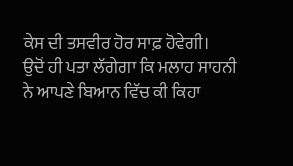ਕੇਸ ਦੀ ਤਸਵੀਰ ਹੋਰ ਸਾਫ਼ ਹੋਵੇਗੀ।
ਉਦੋਂ ਹੀ ਪਤਾ ਲੱਗੇਗਾ ਕਿ ਮਲਾਹ ਸਾਹਨੀ ਨੇ ਆਪਣੇ ਬਿਆਨ ਵਿੱਚ ਕੀ ਕਿਹਾ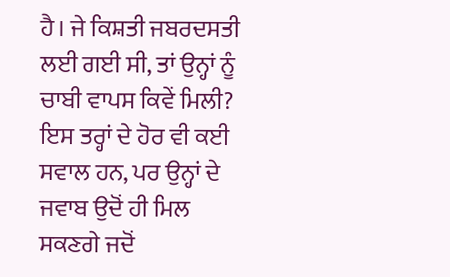ਹੈ। ਜੇ ਕਿਸ਼ਤੀ ਜਬਰਦਸਤੀ ਲਈ ਗਈ ਸੀ, ਤਾਂ ਉਨ੍ਹਾਂ ਨੂੰ ਚਾਬੀ ਵਾਪਸ ਕਿਵੇਂ ਮਿਲੀ?
ਇਸ ਤਰ੍ਹਾਂ ਦੇ ਹੋਰ ਵੀ ਕਈ ਸਵਾਲ ਹਨ, ਪਰ ਉਨ੍ਹਾਂ ਦੇ ਜਵਾਬ ਉਦੋਂ ਹੀ ਮਿਲ ਸਕਣਗੇ ਜਦੋਂ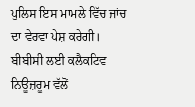ਪੁਲਿਸ ਇਸ ਮਾਮਲੇ ਵਿੱਚ ਜਾਂਚ ਦਾ ਵੇਰਵਾ ਪੇਸ਼ ਕਰੇਗੀ।
ਬੀਬੀਸੀ ਲਈ ਕਲੈਕਟਿਵ ਨਿਊਜ਼ਰੂਮ ਵੱਲੋਂ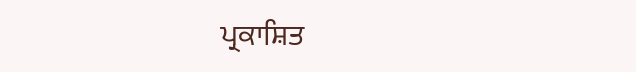ਪ੍ਰਕਾਸ਼ਿਤ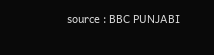source : BBC PUNJABI